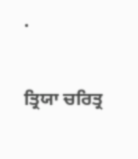.

ਤ੍ਰਿਯਾ ਚਰਿਤ੍ਰ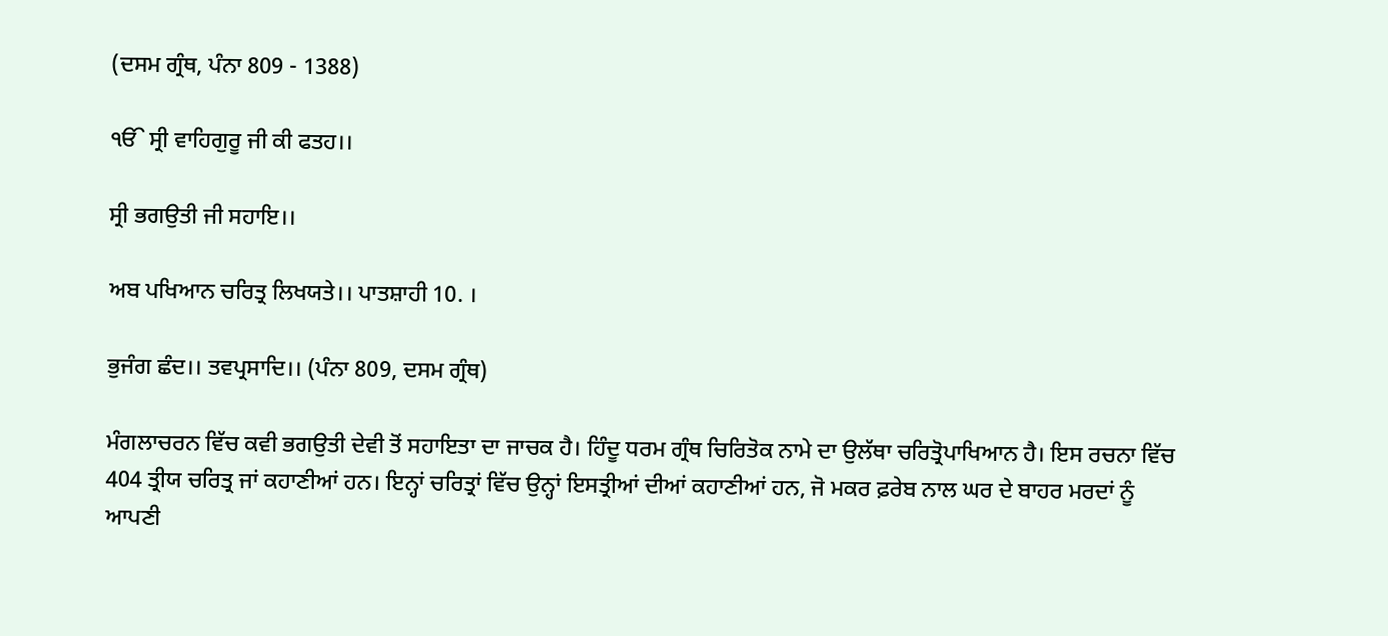(ਦਸਮ ਗ੍ਰੰਥ, ਪੰਨਾ 809 - 1388)

ੴ ਸ੍ਰੀ ਵਾਹਿਗੁਰੂ ਜੀ ਕੀ ਫਤਹ।।

ਸ੍ਰੀ ਭਗਉਤੀ ਜੀ ਸਹਾਇ।।

ਅਬ ਪਖਿਆਨ ਚਰਿਤ੍ਰ ਲਿਖਯਤੇ।। ਪਾਤਸ਼ਾਹੀ 10. ।

ਭੁਜੰਗ ਛੰਦ।। ਤਵਪ੍ਰਸਾਦਿ।। (ਪੰਨਾ 809, ਦਸਮ ਗ੍ਰੰਥ)

ਮੰਗਲਾਚਰਨ ਵਿੱਚ ਕਵੀ ਭਗਉਤੀ ਦੇਵੀ ਤੋਂ ਸਹਾਇਤਾ ਦਾ ਜਾਚਕ ਹੈ। ਹਿੰਦੂ ਧਰਮ ਗ੍ਰੰਥ ਚਿਰਿਤੋਕ ਨਾਮੇ ਦਾ ਉਲੱਥਾ ਚਰਿਤ੍ਰੋਪਾਖਿਆਨ ਹੈ। ਇਸ ਰਚਨਾ ਵਿੱਚ 404 ਤ੍ਰੀਯ ਚਰਿਤ੍ਰ ਜਾਂ ਕਹਾਣੀਆਂ ਹਨ। ਇਨ੍ਹਾਂ ਚਰਿਤ੍ਰਾਂ ਵਿੱਚ ਉਨ੍ਹਾਂ ਇਸਤ੍ਰੀਆਂ ਦੀਆਂ ਕਹਾਣੀਆਂ ਹਨ, ਜੋ ਮਕਰ ਫ਼ਰੇਬ ਨਾਲ ਘਰ ਦੇ ਬਾਹਰ ਮਰਦਾਂ ਨੂੰ ਆਪਣੀ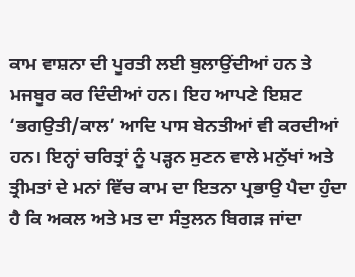ਕਾਮ ਵਾਸ਼ਨਾ ਦੀ ਪੂਰਤੀ ਲਈ ਬੁਲਾਉਂਦੀਆਂ ਹਨ ਤੇ ਮਜਬੂਰ ਕਰ ਦਿੰਦੀਆਂ ਹਨ। ਇਹ ਆਪਣੇ ਇਸ਼ਟ ‘ਭਗਉਤੀ/ਕਾਲ’ ਆਦਿ ਪਾਸ ਬੇਨਤੀਆਂ ਵੀ ਕਰਦੀਆਂ ਹਨ। ਇਨ੍ਹਾਂ ਚਰਿਤ੍ਰਾਂ ਨੂੰ ਪੜ੍ਹਨ ਸੁਣਨ ਵਾਲੇ ਮਨੁੱਖਾਂ ਅਤੇ ਤ੍ਰੀਮਤਾਂ ਦੇ ਮਨਾਂ ਵਿੱਚ ਕਾਮ ਦਾ ਇਤਨਾ ਪ੍ਰਭਾਉ ਪੈਦਾ ਹੁੰਦਾ ਹੈ ਕਿ ਅਕਲ ਅਤੇ ਮਤ ਦਾ ਸੰਤੁਲਨ ਬਿਗੜ ਜਾਂਦਾ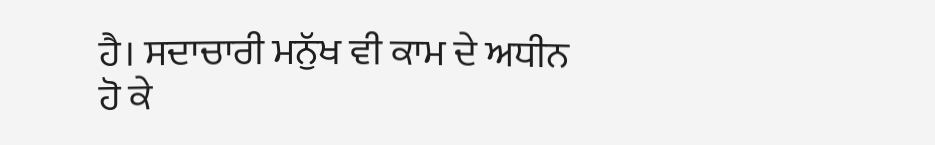ਹੈ। ਸਦਾਚਾਰੀ ਮਨੁੱਖ ਵੀ ਕਾਮ ਦੇ ਅਧੀਨ ਹੋ ਕੇ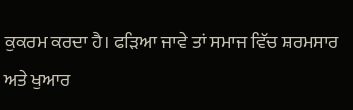ਕੁਕਰਮ ਕਰਦਾ ਹੈ। ਫੜਿਆ ਜਾਵੇ ਤਾਂ ਸਮਾਜ ਵਿੱਚ ਸ਼ਰਮਸਾਰ ਅਤੇ ਖੁਆਰ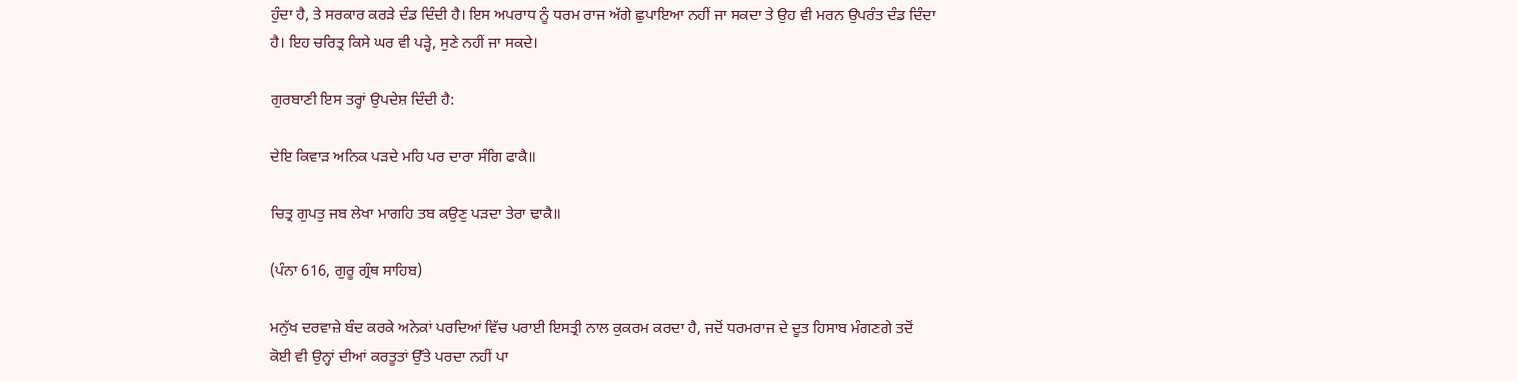ਹੁੰਦਾ ਹੈ, ਤੇ ਸਰਕਾਰ ਕਰੜੇ ਦੰਡ ਦਿੰਦੀ ਹੈ। ਇਸ ਅਪਰਾਧ ਨੂੰ ਧਰਮ ਰਾਜ ਅੱਗੇ ਛੁਪਾਇਆ ਨਹੀਂ ਜਾ ਸਕਦਾ ਤੇ ਉਹ ਵੀ ਮਰਨ ਉਪਰੰਤ ਦੰਡ ਦਿੰਦਾ ਹੈ। ਇਹ ਚਰਿਤ੍ਰ ਕਿਸੇ ਘਰ ਵੀ ਪੜ੍ਹੇ, ਸੁਣੇ ਨਹੀਂ ਜਾ ਸਕਦੇ।

ਗੁਰਬਾਣੀ ਇਸ ਤਰ੍ਹਾਂ ਉਪਦੇਸ਼ ਦਿੰਦੀ ਹੈ:

ਦੇਇ ਕਿਵਾੜ ਅਨਿਕ ਪੜਦੇ ਮਹਿ ਪਰ ਦਾਰਾ ਸੰਗਿ ਫਾਕੈ॥

ਚਿਤ੍ਰ ਗੁਪਤੁ ਜਬ ਲੇਖਾ ਮਾਗਹਿ ਤਬ ਕਉਣੁ ਪੜਦਾ ਤੇਰਾ ਢਾਕੈ॥

(ਪੰਨਾ 616, ਗੁਰੂ ਗ੍ਰੰਥ ਸਾਹਿਬ)

ਮਨੁੱਖ ਦਰਵਾਜ਼ੇ ਬੰਦ ਕਰਕੇ ਅਨੇਕਾਂ ਪਰਦਿਆਂ ਵਿੱਚ ਪਰਾਈ ਇਸਤ੍ਰੀ ਨਾਲ ਕੁਕਰਮ ਕਰਦਾ ਹੈ, ਜਦੋਂ ਧਰਮਰਾਜ ਦੇ ਦੂਤ ਹਿਸਾਬ ਮੰਗਣਗੇ ਤਦੋਂ ਕੋਈ ਵੀ ਉਨ੍ਹਾਂ ਦੀਆਂ ਕਰਤੂਤਾਂ ਉੱਤੇ ਪਰਦਾ ਨਹੀਂ ਪਾ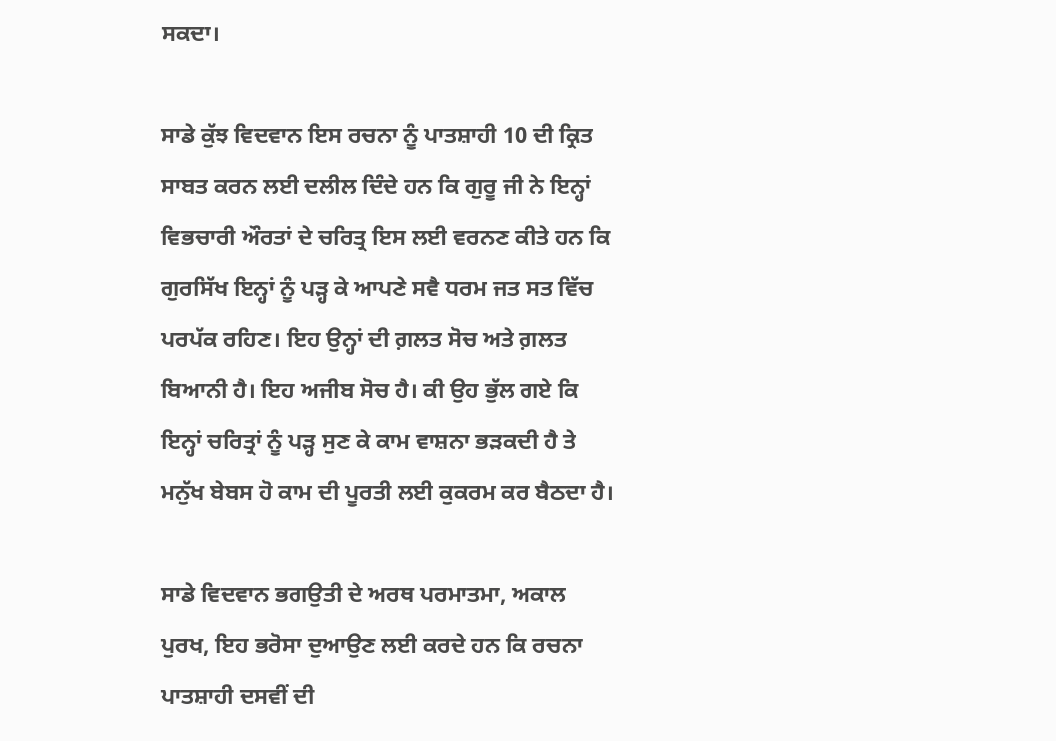ਸਕਦਾ।

ਸਾਡੇ ਕੁੱਝ ਵਿਦਵਾਨ ਇਸ ਰਚਨਾ ਨੂੰ ਪਾਤਸ਼ਾਹੀ 10 ਦੀ ਕ੍ਰਿਤ ਸਾਬਤ ਕਰਨ ਲਈ ਦਲੀਲ ਦਿੰਦੇ ਹਨ ਕਿ ਗੁਰੂ ਜੀ ਨੇ ਇਨ੍ਹਾਂ ਵਿਭਚਾਰੀ ਔਰਤਾਂ ਦੇ ਚਰਿਤ੍ਰ ਇਸ ਲਈ ਵਰਨਣ ਕੀਤੇ ਹਨ ਕਿ ਗੁਰਸਿੱਖ ਇਨ੍ਹਾਂ ਨੂੰ ਪੜ੍ਹ ਕੇ ਆਪਣੇ ਸਵੈ ਧਰਮ ਜਤ ਸਤ ਵਿੱਚ ਪਰਪੱਕ ਰਹਿਣ। ਇਹ ਉਨ੍ਹਾਂ ਦੀ ਗ਼ਲਤ ਸੋਚ ਅਤੇ ਗ਼ਲਤ ਬਿਆਨੀ ਹੈ। ਇਹ ਅਜੀਬ ਸੋਚ ਹੈ। ਕੀ ਉਹ ਭੁੱਲ ਗਏ ਕਿ ਇਨ੍ਹਾਂ ਚਰਿਤ੍ਰਾਂ ਨੂੰ ਪੜ੍ਹ ਸੁਣ ਕੇ ਕਾਮ ਵਾਸ਼ਨਾ ਭੜਕਦੀ ਹੈ ਤੇ ਮਨੁੱਖ ਬੇਬਸ ਹੋ ਕਾਮ ਦੀ ਪੂਰਤੀ ਲਈ ਕੁਕਰਮ ਕਰ ਬੈਠਦਾ ਹੈ।

ਸਾਡੇ ਵਿਦਵਾਨ ਭਗਉਤੀ ਦੇ ਅਰਥ ਪਰਮਾਤਮਾ, ਅਕਾਲ ਪੁਰਖ, ਇਹ ਭਰੋਸਾ ਦੁਆਉਣ ਲਈ ਕਰਦੇ ਹਨ ਕਿ ਰਚਨਾ ਪਾਤਸ਼ਾਹੀ ਦਸਵੀਂ ਦੀ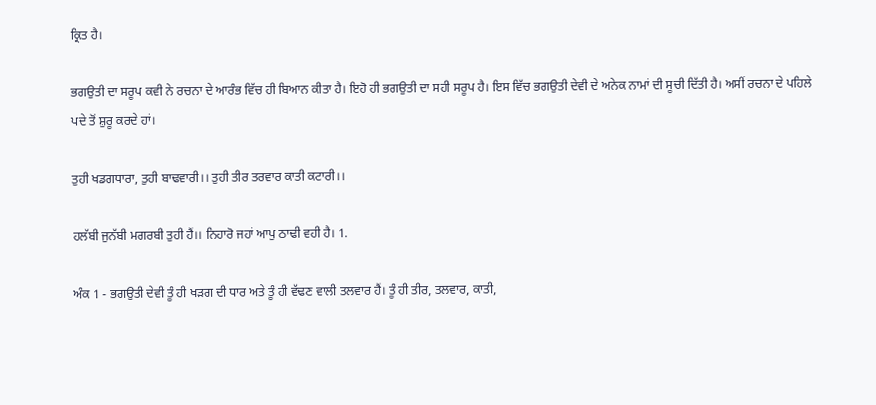ਕ੍ਰਿਤ ਹੈ।

ਭਗਉਤੀ ਦਾ ਸਰੂਪ ਕਵੀ ਨੇ ਰਚਨਾ ਦੇ ਆਰੰਭ ਵਿੱਚ ਹੀ ਬਿਆਨ ਕੀਤਾ ਹੈ। ਇਹੋ ਹੀ ਭਗਉਤੀ ਦਾ ਸਹੀ ਸਰੂਪ ਹੈ। ਇਸ ਵਿੱਚ ਭਗਉਤੀ ਦੇਵੀ ਦੇ ਅਨੇਕ ਨਾਮਾਂ ਦੀ ਸੂਚੀ ਦਿੱਤੀ ਹੈ। ਅਸੀਂ ਰਚਨਾ ਦੇ ਪਹਿਲੇ ਪਦੇ ਤੋਂ ਸ਼ੁਰੂ ਕਰਦੇ ਹਾਂ।

ਤੁਹੀ ਖਡਗਧਾਰਾ, ਤੁਹੀ ਬਾਢਵਾਰੀ।। ਤੁਹੀ ਤੀਰ ਤਰਵਾਰ ਕਾਤੀ ਕਟਾਰੀ।।

ਹਲੱਬੀ ਜੁਨੱਬੀ ਮਗਰਬੀ ਤੁਹੀ ਹੈਂ।। ਨਿਹਾਰੋ ਜਹਾਂ ਆਪੁ ਠਾਢੀ ਵਹੀ ਹੈ। 1.

ਅੰਕ 1 - ਭਗਉਤੀ ਦੇਵੀ ਤੂੰ ਹੀ ਖੜਗ ਦੀ ਧਾਰ ਅਤੇ ਤੂੰ ਹੀ ਵੱਢਣ ਵਾਲੀ ਤਲਵਾਰ ਹੈਂ। ਤੂੰ ਹੀ ਤੀਰ, ਤਲਵਾਰ, ਕਾਤੀ,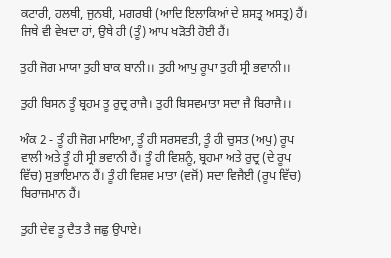ਕਟਾਰੀ, ਹਲਥੀ, ਜੁਨਬੀ, ਮਗਰਬੀ (ਆਦਿ ਇਲਾਕਿਆਂ ਦੇ ਸ਼ਸਤ੍ਰ ਅਸਤ੍ਰ) ਹੈਂ। ਜਿਥੇ ਵੀ ਵੇਖਦਾ ਹਾਂ, ਉਥੇ ਹੀ (ਤੂੰ) ਆਪ ਖੜੋਤੀ ਹੋਈ ਹੈਂ।

ਤੁਹੀ ਜੋਗ ਮਾਯਾ ਤੁਹੀ ਬਾਕ ਬਾਨੀ।। ਤੁਹੀ ਆਪੁ ਰੂਪਾ ਤੁਹੀ ਸ੍ਰੀ ਭਵਾਨੀ।।

ਤੁਹੀ ਬਿਸਨ ਤੂੰ ਬ੍ਰਹਮ ਤੂ ਰੁਦ੍ਰ ਰਾਜੈ। ਤੁਹੀ ਬਿਸਵਮਾਤਾ ਸਦਾ ਜੈ ਬਿਰਾਜੈ।।

ਅੰਕ 2 - ਤੂੰ ਹੀ ਜੋਗ ਮਾਇਆ, ਤੂੰ ਹੀ ਸਰਸਵਤੀ, ਤੂੰ ਹੀ ਚੁਸਤ (ਅਪੁ) ਰੂਪ ਵਾਲੀ ਅਤੇ ਤੂੰ ਹੀ ਸ੍ਰੀ ਭਵਾਨੀ ਹੈਂ। ਤੂੰ ਹੀ ਵਿਸ਼ਨੂੰ, ਬ੍ਰਹਮਾ ਅਤੇ ਰੁਦ੍ਰ (ਦੇ ਰੂਪ ਵਿੱਚ) ਸੁਭਾਇਮਾਨ ਹੈਂ। ਤੂੰ ਹੀ ਵਿਸ਼ਵ ਮਾਤਾ (ਵਜੋਂ) ਸਦਾ ਵਿਜੈਈ (ਰੂਪ ਵਿੱਚ) ਬਿਰਾਜਮਾਨ ਹੈਂ।

ਤੁਹੀ ਦੇਵ ਤੂ ਦੈਤ ਤੈ ਜਛੁ ਉਪਾਏ।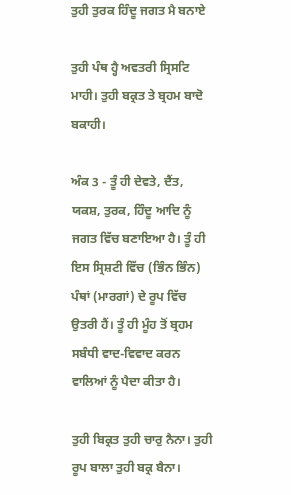ਤੁਹੀ ਤੁਰਕ ਹਿੰਦੂ ਜਗਤ ਮੈ ਬਨਾਏ

ਤੁਹੀ ਪੰਥ ਹ੍ਹੈ ਅਵਤਰੀ ਸ੍ਰਿਸਟਿ ਮਾਹੀ। ਤੁਹੀ ਬਕ੍ਰਤ ਤੇ ਬ੍ਰਹਮ ਬਾਦੋ ਬਕਾਹੀ।

ਅੰਕ 3 - ਤੂੰ ਹੀ ਦੇਵਤੇ, ਦੈਂਤ, ਯਕਸ਼, ਤੁਰਕ, ਹਿੰਦੂ ਆਦਿ ਨੂੰ ਜਗਤ ਵਿੱਚ ਬਣਾਇਆ ਹੈ। ਤੂੰ ਹੀ ਇਸ ਸ੍ਰਿਸ਼ਟੀ ਵਿੱਚ (ਭਿੰਨ ਭਿੰਨ) ਪੰਥਾਂ (ਮਾਰਗਾਂ) ਦੇ ਰੂਪ ਵਿੱਚ ਉਤਰੀ ਹੈਂ। ਤੂੰ ਹੀ ਮੂੰਹ ਤੋਂ ਬ੍ਰਹਮ ਸਬੰਧੀ ਵਾਦ-ਵਿਵਾਦ ਕਰਨ ਵਾਲਿਆਂ ਨੂੰ ਪੈਦਾ ਕੀਤਾ ਹੈ।

ਤੁਹੀ ਬਿਕ੍ਰਤ ਤੁਹੀ ਚਾਰੁ ਨੈਨਾ। ਤੁਹੀ ਰੂਪ ਬਾਲਾ ਤੁਹੀ ਬਕ੍ਰ ਬੈਨਾ।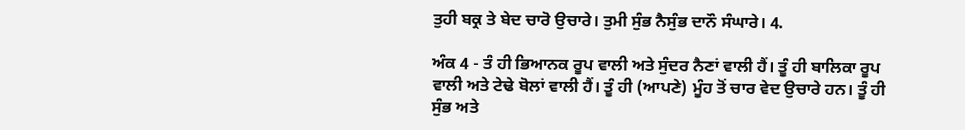ਤੁਹੀ ਬਕ੍ਰ ਤੇ ਬੇਦ ਚਾਰੋ ਉਚਾਰੇ। ਤੁਮੀ ਸੁੰਭ ਨੈਸੁੰਭ ਦਾਨੌ ਸੰਘਾਰੇ। 4.

ਅੰਕ 4 - ਤੰ ਹੀ ਭਿਆਨਕ ਰੂਪ ਵਾਲੀ ਅਤੇ ਸੁੰਦਰ ਨੈਣਾਂ ਵਾਲੀ ਹੈਂ। ਤੂੰ ਹੀ ਬਾਲਿਕਾ ਰੂਪ ਵਾਲੀ ਅਤੇ ਟੇਢੇ ਬੋਲਾਂ ਵਾਲੀ ਹੈਂ। ਤੂੰ ਹੀ (ਆਪਣੇ) ਮੂੰਹ ਤੋਂ ਚਾਰ ਵੇਦ ਉਚਾਰੇ ਹਨ। ਤੂੰ ਹੀ ਸੁੰਭ ਅਤੇ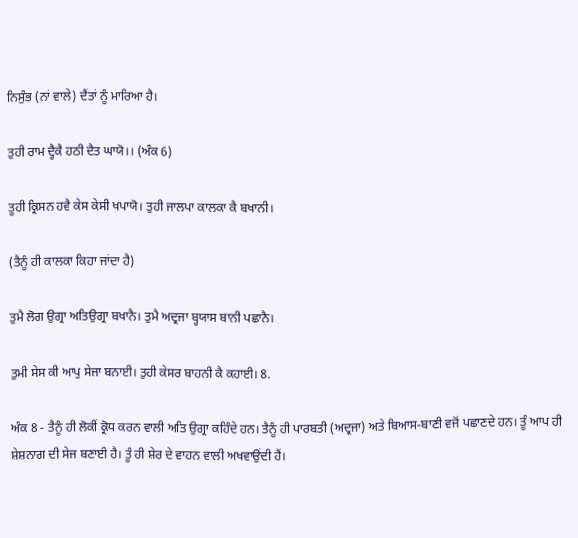ਨਿਸੁੰਭ (ਨਾਂ ਵਾਲੇ) ਦੈਂਤਾਂ ਨੂੰ ਮਾਰਿਆ ਹੈ।

ਤੁਹੀ ਰਾਮ ਦ੍ਹੈਕੈ ਹਠੀ ਦੈਤ ਘਾਯੋ।। (ਅੰਕ 6)

ਤੂਹੀ ਕ੍ਰਿਸਨ ਹਵੈ ਕੇਸ ਕੇਸੀ ਖਪਾਯੋ। ਤੁਹੀ ਜਾਲਪਾ ਕਾਲਕਾ ਕੈ ਬਖਾਨੀ।

(ਤੈਨੂੰ ਹੀ ਕਾਲਕਾ ਕਿਹਾ ਜਾਂਦਾ ਹੈ)

ਤੁਮੈ ਲੋਗ ਉਗ੍ਰਾ ਅਤਿਉਗ੍ਰਾ ਬਖਾਨੈ। ਤੁਮੈ ਅਦ੍ਰਜਾ ਬ੍ਹਯਾਸ ਬਾਨੀ ਪਛਾਨੈ।

ਤੁਮੀ ਸੇਸ ਕੀ ਆਪੁ ਸੇਜਾ ਬਨਾਈ। ਤੁਹੀ ਕੇਸਰ ਬਾਹਨੀ ਕੈ ਕਹਾਈ। 8.

ਅੰਕ 8 - ਤੈਨੂੰ ਹੀ ਲੋਕੀਂ ਕ੍ਰੋਧ ਕਰਨ ਵਾਲੀ ਅਤਿ ਉਗ੍ਰਾ ਕਹਿੰਦੇ ਹਨ। ਤੈਨੂੰ ਹੀ ਪਾਰਬਤੀ (ਅਦ੍ਰਜਾ) ਅਤੇ ਬਿਆਸ-ਬਾਣੀ ਵਜੋਂ ਪਛਾਣਦੇ ਹਨ। ਤੂੰ ਆਪ ਹੀ ਸ਼ੇਸ਼ਨਾਗ ਦੀ ਸੇਜ ਬਣਾਈ ਹੈ। ਤੂੰ ਹੀ ਸ਼ੇਰ ਦੇ ਵਾਹਨ ਵਾਲੀ ਅਖਵਾਉਂਦੀ ਹੈਂ।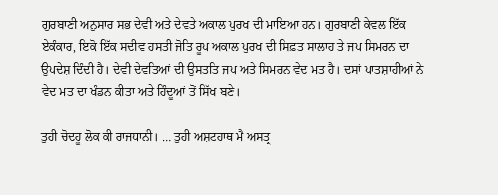ਗੁਰਬਾਣੀ ਅਨੁਸਾਰ ਸਭ ਦੇਵੀ ਅਤੇ ਦੇਵਤੇ ਅਕਾਲ ਪੁਰਖ ਦੀ ਮਾਇਆ ਹਨ। ਗੁਰਬਾਣੀ ਕੇਵਲ ਇੱਕ ਏਕੰਕਾਰ, ਇਕੋ ਇੱਕ ਸਦੀਵ ਹਸਤੀ ਜੋਤਿ ਰੂਪ ਅਕਾਲ ਪੁਰਖ ਦੀ ਸਿਫ਼ਤ ਸਾਲਾਹ ਤੇ ਜਪ ਸਿਮਰਨ ਦਾ ਉਪਦੇਸ਼ ਦਿੰਦੀ ਹੈ। ਦੇਵੀ ਦੇਵਤਿਆਂ ਦੀ ਉਸਤਤਿ ਜਪ ਅਤੇ ਸਿਮਰਨ ਵੇਦ ਮਤ ਹੈ। ਦਸਾਂ ਪਾਤਸ਼ਾਹੀਆਂ ਨੇ ਵੇਦ ਮਤ ਦਾ ਖੰਡਨ ਕੀਤਾ ਅਤੇ ਹਿੰਦੂਆਂ ਤੋਂ ਸਿੱਖ ਬਣੇ।

ਤੁਹੀ ਚੋਦਹੂ ਲੋਕ ਕੀ ਰਾਜਧਾਨੀ। … ਤੁਹੀ ਅਸ਼ਟਹਾਥ ਮੈ ਅਸਤ੍ਰ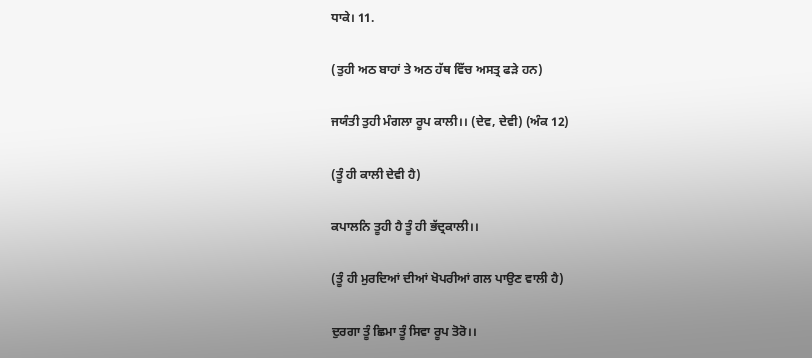ਧਾਕੇ। 11.

(ਤੁਹੀ ਅਠ ਬਾਹਾਂ ਤੇ ਅਠ ਹੱਥ ਵਿੱਚ ਅਸਤ੍ਰ ਫੜੇ ਹਨ)

ਜਯੰਤੀ ਤੁਹੀ ਮੰਗਲਾ ਰੂਪ ਕਾਲੀ।। (ਦੇਵ, ਦੇਵੀ) (ਅੰਕ 12)

(ਤੂੰ ਹੀ ਕਾਲੀ ਦੇਵੀ ਹੈ)

ਕਪਾਲਨਿ ਤੂਹੀ ਹੈ ਤੂੰ ਹੀ ਭੱਦ੍ਰਕਾਲੀ।।

(ਤੂੰ ਹੀ ਮੁਰਦਿਆਂ ਦੀਆਂ ਖੋਪਰੀਆਂ ਗਲ ਪਾਉਣ ਵਾਲੀ ਹੈ)

ਦੁਰਗਾ ਤੂੰ ਛਿਮਾ ਤੂੰ ਸਿਵਾ ਰੂਪ ਤੋਰੋ।।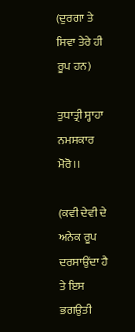(ਦੁਰਗਾ ਤੇ ਸਿਵਾ ਤੇਰੇ ਹੀ ਰੂਪ ਹਨ)

ਤੁਧਾਤ੍ਰੀ ਸ੍ਹਾਹਾ ਨਮਸਕਾਰ ਮੋਰੋ।।

(ਕਵੀ ਦੇਵੀ ਦੇ ਅਨੇਕ ਰੂਪ ਦਰਸਾਉਂਦਾ ਹੈ ਤੇ ਇਸ ਭਗਉਤੀ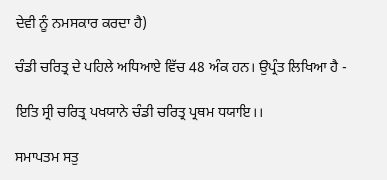ਦੇਵੀ ਨੂੰ ਨਮਸਕਾਰ ਕਰਦਾ ਹੈ)

ਚੰਡੀ ਚਰਿਤ੍ਰ ਦੇ ਪਹਿਲੇ ਅਧਿਆਏ ਵਿੱਚ 48 ਅੰਕ ਹਨ। ਉਪ੍ਰੰਤ ਲਿਖਿਆ ਹੈ -

ਇਤਿ ਸ੍ਰੀ ਚਰਿਤ੍ਰ ਪਖਯਾਨੇ ਚੰਡੀ ਚਰਿਤ੍ਰ ਪ੍ਰਥਮ ਧਯਾਇ।।

ਸਮਾਪਤਮ ਸਤੁ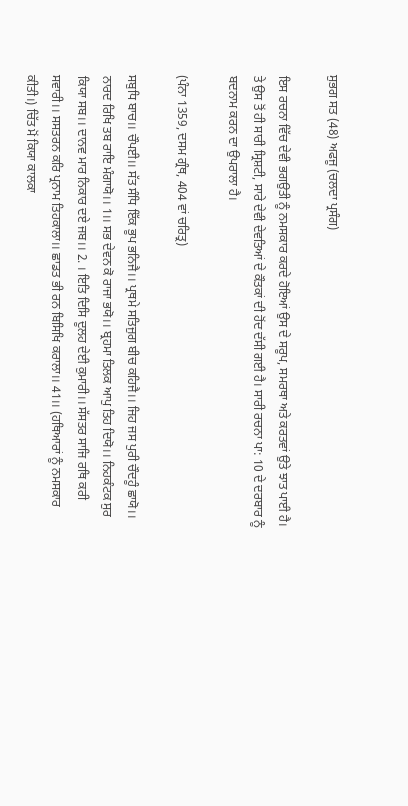ਸੁਭਗ ਸਤ (48) ਅਫਜੂ (ਚਲਦਾ ਪ੍ਰਸੰਗ)

ਇਸ ਰਚਨਾ ਵਿੱਚ ਦੇਵੀ ਭਗਉਤੀ ਨੂੰ ਨਮਸਕਾਰ ਕਰਦੇ ਹੋਇਆਂ ਉਸ ਦੇ ਸਰੂਪ, ਸਮਰਥਾ ਅਤੇ ਕਰਤਵਾਂ ਉਤੇ ਝਾਤ ਪਾਈ ਹੈ। ਤੇ ਉਸ ਤੋਂ ਹੀ ਸਾਰੀ ਸ੍ਰਿਸ਼ਟੀ, ਸਾਰੇ ਦੇਵੀ ਦੇਵਤਿਆਂ ਦੇ ਕੌਤਕਾਂ ਦੀ ਹੋਂਦ ਦੱਸੀ ਗਈ ਹੈ। ਸਾਰੀ ਰਚਨਾ ਪਾ: 10 ਦੇ ਦਰਬਾਰ ਨੂੰ ਬਦਨਾਮ ਕਰਨ ਦਾ ਉਪਰਾਲਾ ਹੈ।

(ਪੰਨਾ 1359, ਦਸਮ ਗ੍ਰੰਥ, 404 ਵਾਂ ਚਰਿਤ੍ਰ)

ਸਬੁਧਿ ਬਾਚ।। ਚੌਪਈ।। ਸੱਤ ਸੰਧਿ ਇੱਕ ਭੂਪ ਭਨਿਜੈ।। ਪ੍ਰਥਮੇ ਸਤਿਜੁਗ ਬੀਚ ਕਹਿਜੈ।। ਜਿਹ ਜਸ ਪੁਰੀ ਚੌਦਹੂੰ ਛਾਯੋ।। ਨਾਰਦ ਰਿਖਿ ਤਬ ਰਾਇ ਮੰਗਾਯੋ।। 1।। ਸਭ ਦੇਵਨ ਕੋ ਰਾਜਾ ਭਯੋ।। ਬ੍ਰਹਮਾ ਤਿਲਕ ਆਪੁ ਤਿਹ ਦਿਯੋ।। ਨਿਹਕੰਟਕ ਸੁਰ ਕਿਯਾ ਸਬ।। ਦਾਨਵ ਮਾਰ ਨਿਕਾਰ ਦਏ ਜਬ।। 2. । ਇਤਿ ਦਿਸਿ ਦੂਲਹ ਦੇਈ ਕੁਮਾਰੀ।। ਸੱਸਤਰ ਸਾਜਿ ਰਥਿ ਕਰੀ ਸਵਾਰੀ।। ਸਸਤਰਨ ਕਰਿ ਪ੍ਰਨਾਮ ਤਿਹਕਾਲਾ।। ਛਾਡਤ ਭੀ ਰਨ ਬਿਸਿਖਿ ਕਰਾਲਾ।। 41।। (ਹਥਿਆਰਾਂ ਨੂੰ ਨਮਸਕਾਰ ਕੀਤੀ।) ਚਿੱਤ ਮੋਂ ਕਿਯਾ ਕਾਲਕਾ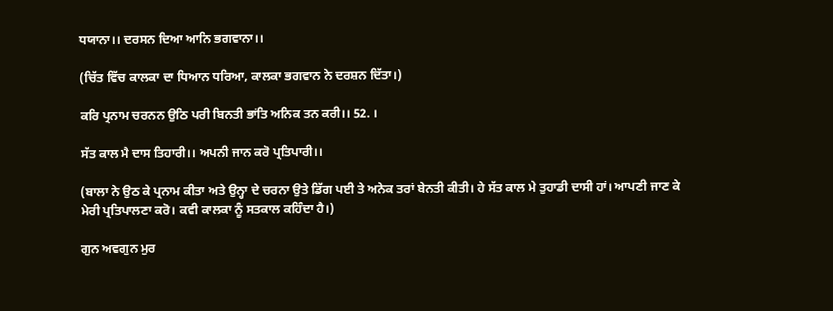ਧਯਾਨਾ।। ਦਰਸਨ ਦਿਆ ਆਨਿ ਭਗਵਾਨਾ।।

(ਚਿੱਤ ਵਿੱਚ ਕਾਲਕਾ ਦਾ ਧਿਆਨ ਧਰਿਆ, ਕਾਲਕਾ ਭਗਵਾਨ ਨੇ ਦਰਸ਼ਨ ਦਿੱਤਾ।)

ਕਰਿ ਪ੍ਰਨਾਮ ਚਰਨਨ ਉਠਿ ਪਰੀ ਬਿਨਤੀ ਭਾਂਤਿ ਅਨਿਕ ਤਨ ਕਰੀ।। 52. ।

ਸੱਤ ਕਾਲ ਮੈ ਦਾਸ ਤਿਹਾਰੀ।। ਅਪਨੀ ਜਾਨ ਕਰੋ ਪ੍ਰਤਿਪਾਰੀ।।

(ਬਾਲਾ ਨੇ ਉਠ ਕੇ ਪ੍ਰਨਾਮ ਕੀਤਾ ਅਤੇ ਉਨ੍ਹਾ ਦੇ ਚਰਨਾ ਉਤੇ ਡਿੱਗ ਪਈ ਤੇ ਅਨੇਕ ਤਰਾਂ ਬੇਨਤੀ ਕੀਤੀ। ਹੇ ਸੱਤ ਕਾਲ ਮੇ ਤੁਹਾਡੀ ਦਾਸੀ ਹਾਂ। ਆਪਣੀ ਜਾਣ ਕੇ ਮੇਰੀ ਪ੍ਰਤਿਪਾਲਣਾ ਕਰੋ। ਕਵੀ ਕਾਲਕਾ ਨੂੰ ਸਤਕਾਲ ਕਹਿੰਦਾ ਹੈ।)

ਗੁਨ ਅਵਗੁਨ ਮੁਰ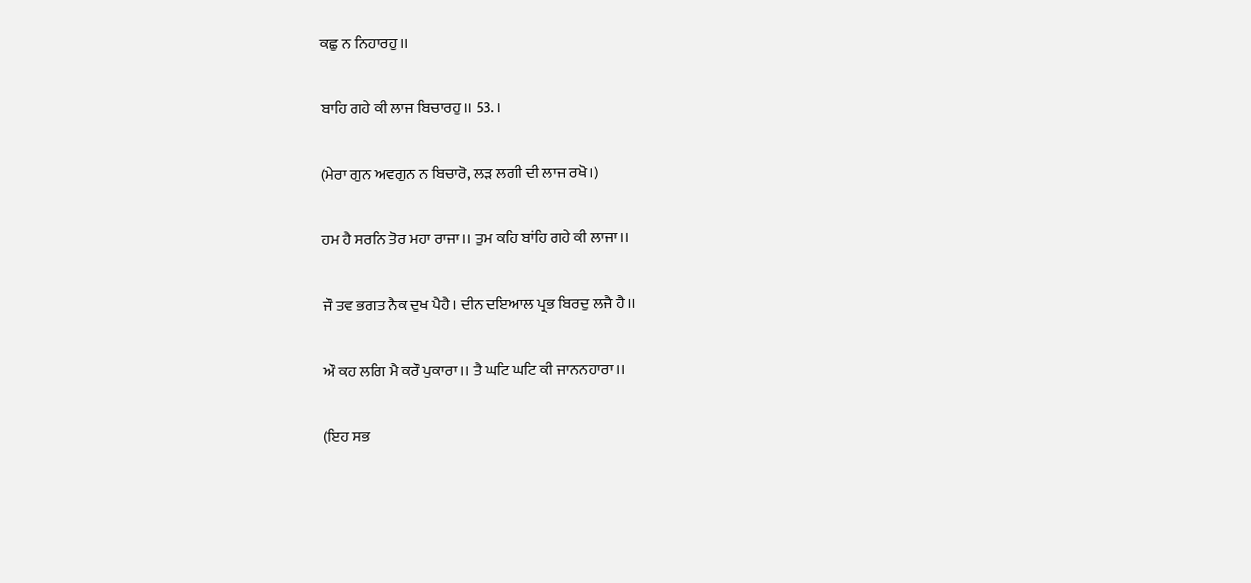ਕਛੁ ਨ ਨਿਹਾਰਹੁ।।

ਬਾਹਿ ਗਹੇ ਕੀ ਲਾਜ ਬਿਚਾਰਹੁ।। 53. ।

(ਮੇਰਾ ਗੁਨ ਅਵਗੁਨ ਨ ਬਿਚਾਰੋ, ਲੜ ਲਗੀ ਦੀ ਲਾਜ ਰਖੋ।)

ਹਮ ਹੈ ਸਰਨਿ ਤੋਰ ਮਹਾ ਰਾਜਾ।। ਤੁਮ ਕਹਿ ਬਾਂਹਿ ਗਹੇ ਕੀ ਲਾਜਾ।।

ਜੌ ਤਵ ਭਗਤ ਨੈਕ ਦੁਖ ਪੈਹੈ। ਦੀਨ ਦਇਆਲ ਪ੍ਰਭ ਬਿਰਦੁ ਲਜੈ ਹੈ।।

ਔ ਕਹ ਲਗਿ ਮੈ ਕਰੌ ਪੁਕਾਰਾ।। ਤੈ ਘਟਿ ਘਟਿ ਕੀ ਜਾਨਨਹਾਰਾ।।

(ਇਹ ਸਭ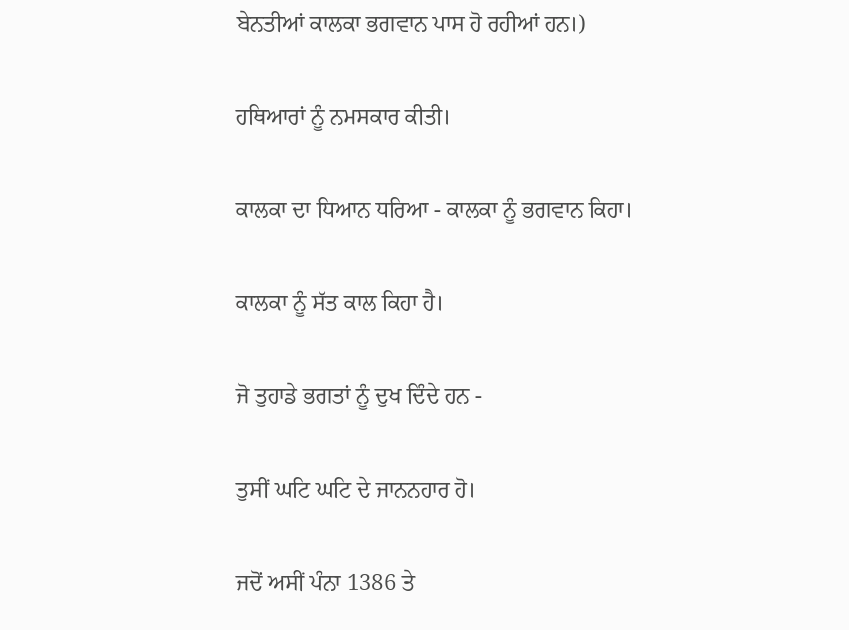ਬੇਨਤੀਆਂ ਕਾਲਕਾ ਭਗਵਾਨ ਪਾਸ ਹੋ ਰਹੀਆਂ ਹਨ।)

ਹਥਿਆਰਾਂ ਨੂੰ ਨਮਸਕਾਰ ਕੀਤੀ।

ਕਾਲਕਾ ਦਾ ਧਿਆਨ ਧਰਿਆ - ਕਾਲਕਾ ਨੂੰ ਭਗਵਾਨ ਕਿਹਾ।

ਕਾਲਕਾ ਨੂੰ ਸੱਤ ਕਾਲ ਕਿਹਾ ਹੈ।

ਜੋ ਤੁਹਾਡੇ ਭਗਤਾਂ ਨੂੰ ਦੁਖ ਦਿੰਦੇ ਹਨ -

ਤੁਸੀਂ ਘਟਿ ਘਟਿ ਦੇ ਜਾਨਨਹਾਰ ਹੋ।

ਜਦੋਂ ਅਸੀਂ ਪੰਨਾ 1386 ਤੇ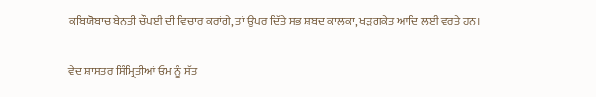ਕਬਿਯੋਬਾਚ ਬੇਨਤੀ ਚੌਪਈ ਦੀ ਵਿਚਾਰ ਕਰਾਂਗੇ, ਤਾਂ ਉਪਰ ਦਿੱਤੇ ਸਭ ਸ਼ਬਦ ਕਾਲਕਾ, ਖੜਗਕੇਤ ਆਦਿ ਲਈ ਵਰਤੇ ਹਨ।

ਵੇਦ ਸ਼ਾਸਤਰ ਸਿੰਮ੍ਰਿਤੀਆਂ ਓਮ ਨੂੰ ਸੱਤ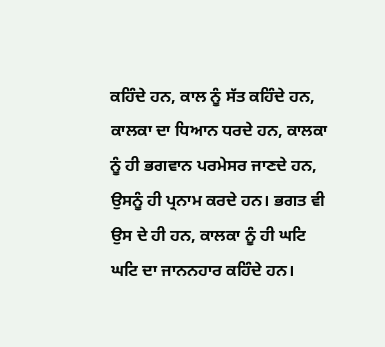ਕਹਿੰਦੇ ਹਨ, ਕਾਲ ਨੂੰ ਸੱਤ ਕਹਿੰਦੇ ਹਨ, ਕਾਲਕਾ ਦਾ ਧਿਆਨ ਧਰਦੇ ਹਨ, ਕਾਲਕਾ ਨੂੰ ਹੀ ਭਗਵਾਨ ਪਰਮੇਸਰ ਜਾਣਦੇ ਹਨ, ਉਸਨੂੰ ਹੀ ਪ੍ਰਨਾਮ ਕਰਦੇ ਹਨ। ਭਗਤ ਵੀ ਉਸ ਦੇ ਹੀ ਹਨ, ਕਾਲਕਾ ਨੂੰ ਹੀ ਘਟਿ ਘਟਿ ਦਾ ਜਾਨਨਹਾਰ ਕਹਿੰਦੇ ਹਨ।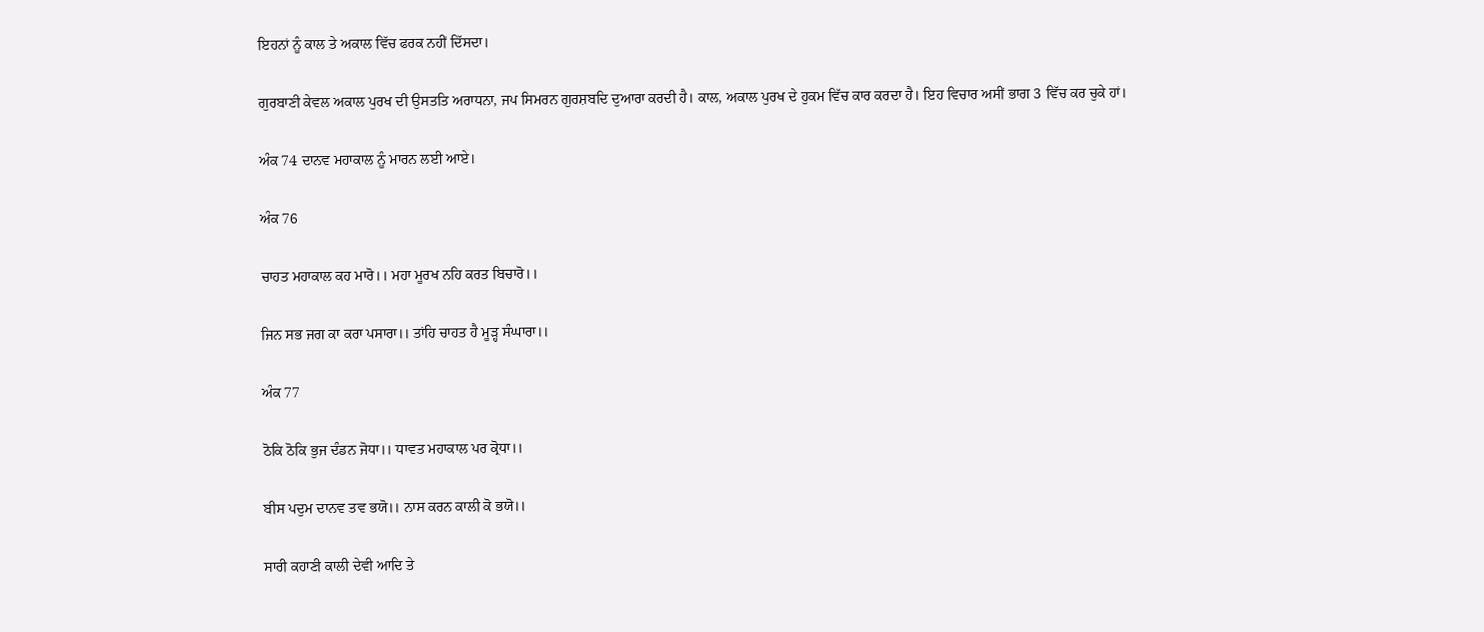ਇਹਨਾਂ ਨੂੰ ਕਾਲ ਤੇ ਅਕਾਲ ਵਿੱਚ ਫਰਕ ਨਹੀਂ ਦਿੱਸਦਾ।

ਗੁਰਬਾਣੀ ਕੇਵਲ ਅਕਾਲ ਪੁਰਖ ਦੀ ਉਸਤਤਿ ਅਰਾਧਨਾ, ਜਪ ਸਿਮਰਨ ਗੁਰਸ਼ਬਦਿ ਦੁਆਰਾ ਕਰਦੀ ਹੈ। ਕਾਲ, ਅਕਾਲ ਪੁਰਖ ਦੇ ਹੁਕਮ ਵਿੱਚ ਕਾਰ ਕਰਦਾ ਹੈ। ਇਹ ਵਿਚਾਰ ਅਸੀਂ ਭਾਗ 3 ਵਿੱਚ ਕਰ ਚੁਕੇ ਹਾਂ।

ਅੰਕ 74 ਦਾਨਵ ਮਹਾਕਾਲ ਨੂੰ ਮਾਰਨ ਲਈ ਆਏ।

ਅੰਕ 76

ਚਾਹਤ ਮਹਾਕਾਲ ਕਹ ਮਾਰੋ।। ਮਹਾ ਮੂਰਖ ਨਹਿ ਕਰਤ ਬਿਚਾਰੋ।।

ਜਿਨ ਸਭ ਜਗ ਕਾ ਕਰਾ ਪਸਾਰਾ।। ਤਾਂਹਿ ਚਾਹਤ ਹੈ ਮੂੜ੍ਹ ਸੰਘਾਰਾ।।

ਅੰਕ 77

ਠੋਕਿ ਠੋਕਿ ਭੁਜ ਦੰਡਨ ਜੋਧਾ।। ਧਾਵਤ ਮਹਾਕਾਲ ਪਰ ਕ੍ਰੋਧਾ।।

ਬੀਸ ਪਦੁਮ ਦਾਨਵ ਤਵ ਭਯੋ।। ਨਾਸ ਕਰਨ ਕਾਲੀ ਕੋ ਭਯੋ।।

ਸਾਰੀ ਕਹਾਣੀ ਕਾਲੀ ਦੇਵੀ ਆਦਿ ਤੇ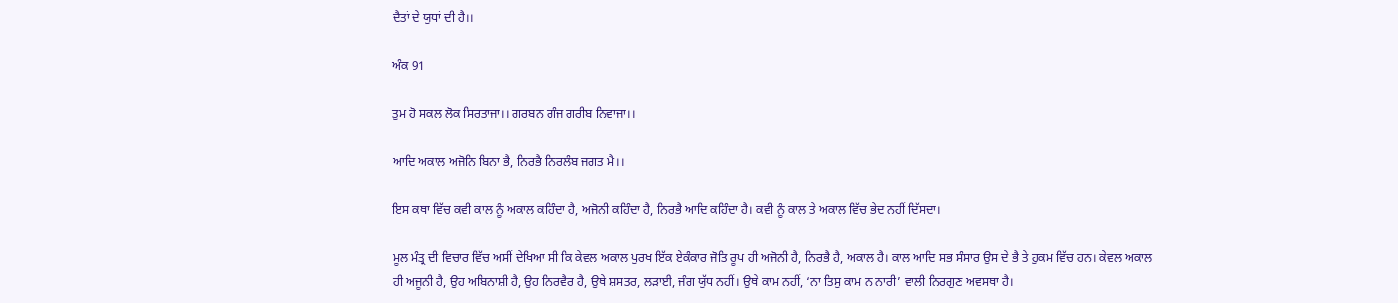ਦੈਤਾਂ ਦੇ ਯੁਧਾਂ ਦੀ ਹੈ।।

ਅੰਕ 91

ਤੁਮ ਹੋ ਸਕਲ ਲੋਕ ਸਿਰਤਾਜਾ।। ਗਰਬਨ ਗੰਜ ਗਰੀਬ ਨਿਵਾਜਾ।।

ਆਦਿ ਅਕਾਲ ਅਜੋਨਿ ਬਿਨਾ ਭੈ, ਨਿਰਭੈ ਨਿਰਲੰਬ ਜਗਤ ਮੈ।।

ਇਸ ਕਥਾ ਵਿੱਚ ਕਵੀ ਕਾਲ ਨੂੰ ਅਕਾਲ ਕਹਿੰਦਾ ਹੈ, ਅਜੋਨੀ ਕਹਿੰਦਾ ਹੈ, ਨਿਰਭੈ ਆਦਿ ਕਹਿੰਦਾ ਹੈ। ਕਵੀ ਨੂੰ ਕਾਲ ਤੇ ਅਕਾਲ ਵਿੱਚ ਭੇਦ ਨਹੀਂ ਦਿੱਸਦਾ।

ਮੂਲ ਮੰਤ੍ਰ ਦੀ ਵਿਚਾਰ ਵਿੱਚ ਅਸੀਂ ਦੇਖਿਆ ਸੀ ਕਿ ਕੇਵਲ ਅਕਾਲ ਪੁਰਖ ਇੱਕ ਏਕੰਕਾਰ ਜੋਤਿ ਰੂਪ ਹੀ ਅਜੋਨੀ ਹੈ, ਨਿਰਭੈ ਹੈ, ਅਕਾਲ ਹੈ। ਕਾਲ ਆਦਿ ਸਭ ਸੰਸਾਰ ਉਸ ਦੇ ਭੈ ਤੇ ਹੁਕਮ ਵਿੱਚ ਹਨ। ਕੇਵਲ ਅਕਾਲ ਹੀ ਅਜੂਨੀ ਹੈ, ਉਹ ਅਬਿਨਾਸ਼ੀ ਹੈ, ਉਹ ਨਿਰਵੈਰ ਹੈ, ਉਥੇ ਸ਼ਸਤਰ, ਲੜਾਈ, ਜੰਗ ਯੁੱਧ ਨਹੀਂ। ਉਥੇ ਕਾਮ ਨਹੀਂ, ‘ਨਾ ਤਿਸੁ ਕਾਮ ਨ ਨਾਰੀ’ ਵਾਲੀ ਨਿਰਗੁਣ ਅਵਸਥਾ ਹੈ।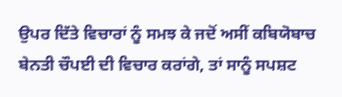ਉਪਰ ਦਿੱਤੇ ਵਿਚਾਰਾਂ ਨੂੰ ਸਮਝ ਕੇ ਜਦੋਂ ਅਸੀਂ ਕਬਿਯੋਬਾਚ ਬੇਨਤੀ ਚੌਪਈ ਦੀ ਵਿਚਾਰ ਕਰਾਂਗੇ, ਤਾਂ ਸਾਨੂੰ ਸਪਸ਼ਟ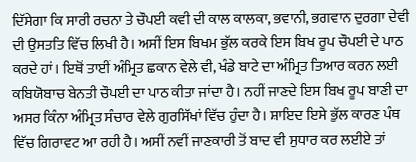ਦਿੱਸੇਗਾ ਕਿ ਸਾਰੀ ਰਚਨਾ ਤੇ ਚੌਪਈ ਕਵੀ ਦੀ ਕਾਲ ਕਾਲਕਾ, ਭਵਾਨੀ, ਭਗਵਾਨ ਦੁਰਗਾ ਦੇਵੀ ਦੀ ਉਸਤਤਿ ਵਿੱਚ ਲਿਖੀ ਹੈ। ਅਸੀਂ ਇਸ ਬਿਖਮ ਭੁੱਲ ਕਰਕੇ ਇਸ ਬਿਖ ਰੂਪ ਚੌਪਈ ਦੇ ਪਾਠ ਕਰਦੇ ਹਾਂ। ਇਥੋਂ ਤਾਈਂ ਅੰਮ੍ਰਿਤ ਛਕਾਨ ਵੇਲੇ ਵੀ, ਖੰਡੇ ਬਾਟੇ ਦਾ ਅੰਮ੍ਰਿਤ ਤਿਆਰ ਕਰਨ ਲਈ ਕਬਿਯੋਬਾਚ ਬੇਨਤੀ ਚੌਪਈ ਦਾ ਪਾਠ ਕੀਤਾ ਜਾਂਦਾ ਹੈ। ਨਹੀਂ ਜਾਣਦੇ ਇਸ ਬਿਖ ਰੂਪ ਬਾਣੀ ਦਾ ਅਸਰ ਕਿੰਨਾ ਅੰਮ੍ਰਿਤ ਸੰਚਾਰ ਵੇਲੇ ਗੁਰਸਿੱਖਾਂ ਵਿੱਚ ਹੁੰਦਾ ਹੈ। ਸ਼ਾਇਦ ਇਸੇ ਭੁੱਲ ਕਾਰਣ ਪੰਥ ਵਿੱਚ ਗਿਰਾਵਟ ਆ ਰਹੀ ਹੈ। ਅਸੀਂ ਨਵੀਂ ਜਾਣਕਾਰੀ ਤੋਂ ਬਾਦ ਵੀ ਸੁਧਾਰ ਕਰ ਲਈਏ ਤਾਂ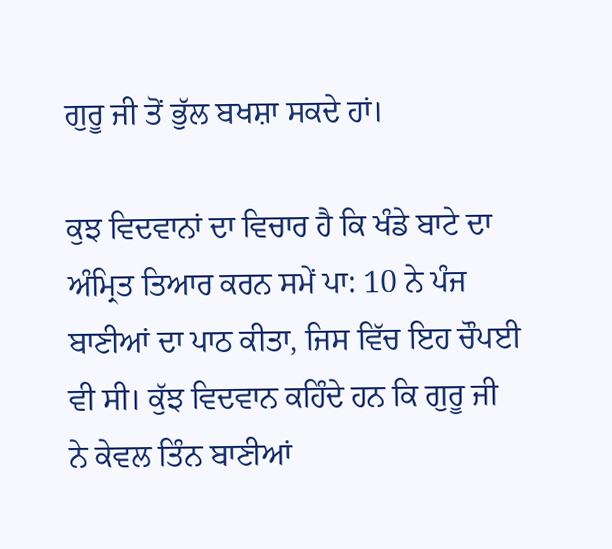ਗੁਰੂ ਜੀ ਤੋਂ ਭੁੱਲ ਬਖਸ਼ਾ ਸਕਦੇ ਹਾਂ।

ਕੁਝ ਵਿਦਵਾਨਾਂ ਦਾ ਵਿਚਾਰ ਹੈ ਕਿ ਖੰਡੇ ਬਾਟੇ ਦਾ ਅੰਮ੍ਰਿਤ ਤਿਆਰ ਕਰਨ ਸਮੇਂ ਪਾ: 10 ਨੇ ਪੰਜ ਬਾਣੀਆਂ ਦਾ ਪਾਠ ਕੀਤਾ, ਜਿਸ ਵਿੱਚ ਇਹ ਚੌਪਈ ਵੀ ਸੀ। ਕੁੱਝ ਵਿਦਵਾਨ ਕਹਿੰਦੇ ਹਨ ਕਿ ਗੁਰੂ ਜੀ ਨੇ ਕੇਵਲ ਤਿੰਨ ਬਾਣੀਆਂ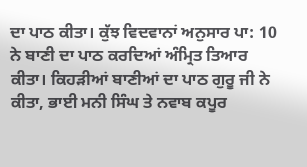ਦਾ ਪਾਠ ਕੀਤਾ। ਕੁੱਝ ਵਿਦਵਾਨਾਂ ਅਨੁਸਾਰ ਪਾ: 10 ਨੇ ਬਾਣੀ ਦਾ ਪਾਠ ਕਰਦਿਆਂ ਅੰਮ੍ਰਿਤ ਤਿਆਰ ਕੀਤਾ। ਕਿਹੜੀਆਂ ਬਾਣੀਆਂ ਦਾ ਪਾਠ ਗੁਰੂ ਜੀ ਨੇ ਕੀਤਾ, ਭਾਈ ਮਨੀ ਸਿੰਘ ਤੇ ਨਵਾਬ ਕਪੂਰ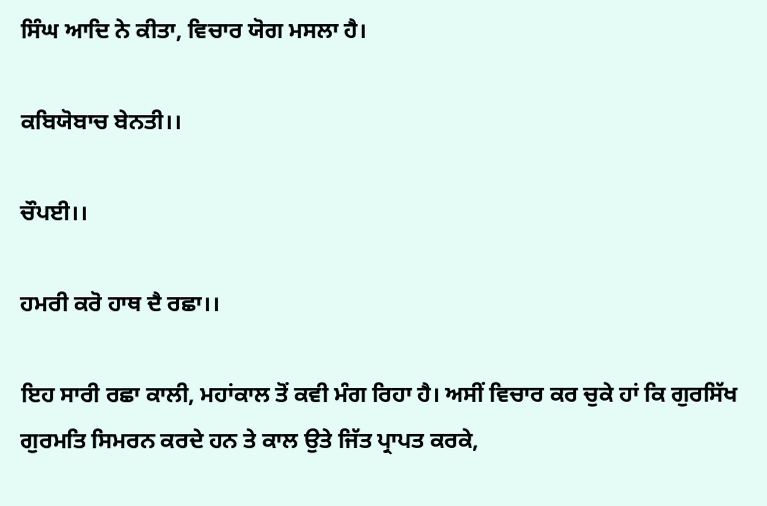ਸਿੰਘ ਆਦਿ ਨੇ ਕੀਤਾ, ਵਿਚਾਰ ਯੋਗ ਮਸਲਾ ਹੈ।

ਕਬਿਯੋਬਾਚ ਬੇਨਤੀ।।

ਚੌਪਈ।।

ਹਮਰੀ ਕਰੋ ਹਾਥ ਦੈ ਰਛਾ।।

ਇਹ ਸਾਰੀ ਰਛਾ ਕਾਲੀ, ਮਹਾਂਕਾਲ ਤੋਂ ਕਵੀ ਮੰਗ ਰਿਹਾ ਹੈ। ਅਸੀਂ ਵਿਚਾਰ ਕਰ ਚੁਕੇ ਹਾਂ ਕਿ ਗੁਰਸਿੱਖ ਗੁਰਮਤਿ ਸਿਮਰਨ ਕਰਦੇ ਹਨ ਤੇ ਕਾਲ ਉਤੇ ਜਿੱਤ ਪ੍ਰਾਪਤ ਕਰਕੇ,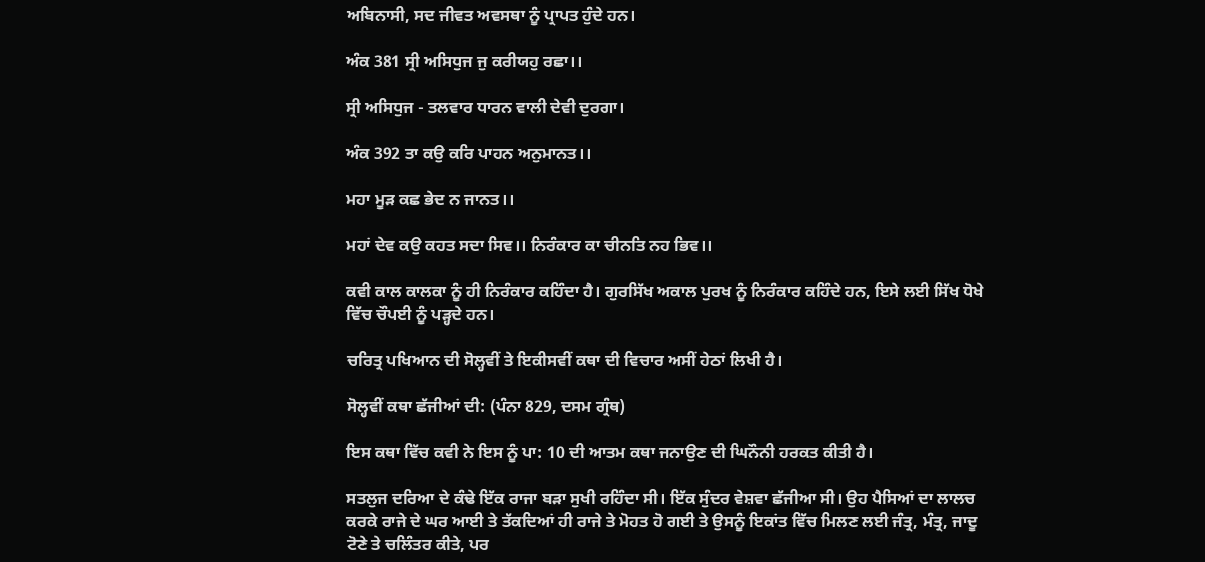ਅਬਿਨਾਸੀ, ਸਦ ਜੀਵਤ ਅਵਸਥਾ ਨੂੰ ਪ੍ਰਾਪਤ ਹੁੰਦੇ ਹਨ।

ਅੰਕ 381 ਸ੍ਰੀ ਅਸਿਧੁਜ ਜੁ ਕਰੀਯਹੁ ਰਛਾ।।

ਸ੍ਰੀ ਅਸਿਧੁਜ - ਤਲਵਾਰ ਧਾਰਨ ਵਾਲੀ ਦੇਵੀ ਦੁਰਗਾ।

ਅੰਕ 392 ਤਾ ਕਉ ਕਰਿ ਪਾਹਨ ਅਨੁਮਾਨਤ।।

ਮਹਾ ਮੂੜ ਕਛ ਭੇਦ ਨ ਜਾਨਤ।।

ਮਹਾਂ ਦੇਵ ਕਉ ਕਹਤ ਸਦਾ ਸਿਵ।। ਨਿਰੰਕਾਰ ਕਾ ਚੀਨਤਿ ਨਹ ਭਿਵ।।

ਕਵੀ ਕਾਲ ਕਾਲਕਾ ਨੂੰ ਹੀ ਨਿਰੰਕਾਰ ਕਹਿੰਦਾ ਹੈ। ਗੁਰਸਿੱਖ ਅਕਾਲ ਪੁਰਖ ਨੂੰ ਨਿਰੰਕਾਰ ਕਹਿੰਦੇ ਹਨ, ਇਸੇ ਲਈ ਸਿੱਖ ਧੋਖੇ ਵਿੱਚ ਚੌਪਈ ਨੂੰ ਪੜ੍ਹਦੇ ਹਨ।

ਚਰਿਤ੍ਰ ਪਖਿਆਨ ਦੀ ਸੋਲ੍ਹਵੀਂ ਤੇ ਇਕੀਸਵੀਂ ਕਥਾ ਦੀ ਵਿਚਾਰ ਅਸੀਂ ਹੇਠਾਂ ਲਿਖੀ ਹੈ।

ਸੋਲ੍ਹਵੀਂ ਕਥਾ ਛੱਜੀਆਂ ਦੀ: (ਪੰਨਾ 829, ਦਸਮ ਗ੍ਰੰਥ)

ਇਸ ਕਥਾ ਵਿੱਚ ਕਵੀ ਨੇ ਇਸ ਨੂੰ ਪਾ: 10 ਦੀ ਆਤਮ ਕਥਾ ਜਨਾਉਣ ਦੀ ਘਿਨੌਨੀ ਹਰਕਤ ਕੀਤੀ ਹੈ।

ਸਤਲੁਜ ਦਰਿਆ ਦੇ ਕੰਢੇ ਇੱਕ ਰਾਜਾ ਬੜਾ ਸੁਖੀ ਰਹਿੰਦਾ ਸੀ। ਇੱਕ ਸੁੰਦਰ ਵੇਸ਼ਵਾ ਛੱਜੀਆ ਸੀ। ਉਹ ਪੈਸਿਆਂ ਦਾ ਲਾਲਚ ਕਰਕੇ ਰਾਜੇ ਦੇ ਘਰ ਆਈ ਤੇ ਤੱਕਦਿਆਂ ਹੀ ਰਾਜੇ ਤੇ ਮੋਹਤ ਹੋ ਗਈ ਤੇ ਉਸਨੂੰ ਇਕਾਂਤ ਵਿੱਚ ਮਿਲਣ ਲਈ ਜੰਤ੍ਰ, ਮੰਤ੍ਰ, ਜਾਦੂ ਟੋਣੇ ਤੇ ਚਲਿੰਤਰ ਕੀਤੇ, ਪਰ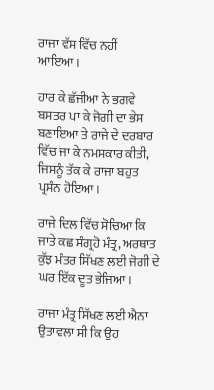ਰਾਜਾ ਵੱਸ ਵਿੱਚ ਨਹੀਂ ਆਇਆ।

ਹਾਰ ਕੇ ਛੱਜੀਆ ਨੇ ਭਗਵੇ ਬਸਤਰ ਪਾ ਕੇ ਜੋਗੀ ਦਾ ਭੇਸ ਬਣਾਇਆ ਤੇ ਰਾਜੇ ਦੇ ਦਰਬਾਰ ਵਿੱਚ ਜਾ ਕੇ ਨਮਸਕਾਰ ਕੀਤੀ, ਜਿਸਨੂੰ ਤੱਕ ਕੇ ਰਾਜਾ ਬਹੁਤ ਪ੍ਰਸੰਨ ਹੋਇਆ।

ਰਾਜੇ ਦਿਲ ਵਿੱਚ ਸੋਚਿਆ ਕਿ ਜਾਤੇ ਕਛ ਸੰਗ੍ਰਹੋ ਮੰਤ੍ਰ, ਅਰਥਾਤ ਕੁੱਝ ਮੰਤਰ ਸਿੱਖਣ ਲਈ ਜੋਗੀ ਦੇ ਘਰ ਇੱਕ ਦੂਤ ਭੇਜਿਆ।

ਰਾਜਾ ਮੰਤ੍ਰ ਸਿੱਖਣ ਲਈ ਐਨਾ ਉਤਾਵਲਾ ਸੀ ਕਿ ਉਹ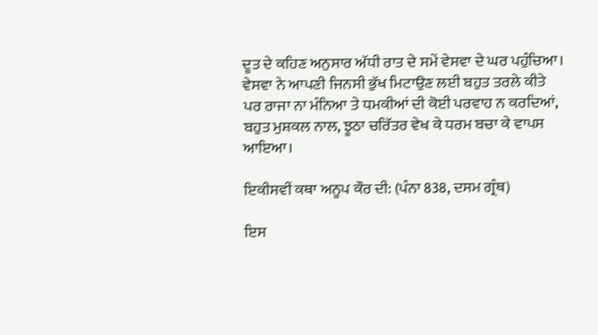ਦੂਤ ਦੇ ਕਹਿਣ ਅਨੁਸਾਰ ਅੱਧੀ ਰਾਤ ਦੇ ਸਮੇਂ ਵੇਸਵਾ ਦੇ ਘਰ ਪਹੁੰਚਿਆ। ਵੇਸਵਾ ਨੇ ਆਪਣੀ ਜਿਨਸੀ ਭੁੱਖ ਮਿਟਾਉਣ ਲਈ ਬਹੁਤ ਤਰਲੇ ਕੀਤੇ ਪਰ ਰਾਜਾ ਨਾ ਮੰਨਿਆ ਤੇ ਧਮਕੀਆਂ ਦੀ ਕੋਈ ਪਰਵਾਹ ਨ ਕਰਦਿਆਂ, ਬਹੁਤ ਮੁਸ਼ਕਲ ਨਾਲ, ਝੂਠਾ ਚਰਿੱਤਰ ਵੇਖ ਕੇ ਧਰਮ ਬਚਾ ਕੇ ਵਾਪਸ ਆਇਆ।

ਇਕੀਸਵੀਂ ਕਥਾ ਅਨੂਪ ਕੌਰ ਦੀ: (ਪੰਨਾ 838, ਦਸਮ ਗ੍ਰੰਥ)

ਇਸ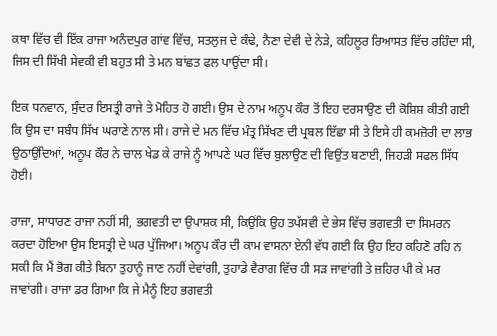ਕਥਾ ਵਿੱਚ ਵੀ ਇੱਕ ਰਾਜਾ ਅਨੰਦਪੁਰ ਗਾਂਵ ਵਿੱਚ, ਸਤਲੁਜ ਦੇ ਕੰਢੇ, ਨੈਣਾ ਦੇਵੀ ਦੇ ਨੇੜੇ, ਕਹਿਲੂਰ ਰਿਆਸਤ ਵਿੱਚ ਰਹਿੰਦਾ ਸੀ, ਜਿਸ ਦੀ ਸਿੱਖੀ ਸੇਵਕੀ ਵੀ ਬਹੁਤ ਸੀ ਤੇ ਮਨ ਬਾਂਛਤ ਫਲ ਪਾਉਂਦਾ ਸੀ।

ਇਕ ਧਨਵਾਨ, ਸੁੰਦਰ ਇਸਤ੍ਰੀ ਰਾਜੇ ਤੇ ਮੋਹਿਤ ਹੋ ਗਈ। ਉਸ ਦੇ ਨਾਮ ਅਨੂਪ ਕੌਰ ਤੋਂ ਇਹ ਦਰਸਾਉਣ ਦੀ ਕੋਸ਼ਿਸ਼ ਕੀਤੀ ਗਈ ਕਿ ਉਸ ਦਾ ਸਬੰਧ ਸਿੱਖ ਘਰਾਣੇ ਨਾਲ ਸੀ। ਰਾਜੇ ਦੇ ਮਨ ਵਿੱਚ ਮੰਤ੍ਰ ਸਿੱਖਣ ਦੀ ਪ੍ਰਬਲ ਇੱਛਾ ਸੀ ਤੇ ਇਸੇ ਹੀ ਕਮਜ਼ੋਰੀ ਦਾ ਲਾਭ ਉਠਾਉਂਦਿਆਂ, ਅਨੂਪ ਕੌਰ ਨੇ ਚਾਲ ਖੇਡ ਕੇ ਰਾਜੇ ਨੂੰ ਆਪਣੇ ਘਰ ਵਿੱਚ ਬੁਲਾਉਣ ਦੀ ਵਿਉਂਤ ਬਣਾਈ, ਜਿਹੜੀ ਸਫਲ ਸਿੱਧ ਹੋਈ।

ਰਾਜਾ, ਸਾਧਾਰਣ ਰਾਜਾ ਨਹੀਂ ਸੀ, ਭਗਵਤੀ ਦਾ ਉਪਾਸ਼ਕ ਸੀ, ਕਿਉਂਕਿ ਉਹ ਤਪੱਸਵੀ ਦੇ ਭੇਸ ਵਿੱਚ ਭਗਵਤੀ ਦਾ ਸਿਮਰਨ ਕਰਦਾ ਹੋਇਆ ਉਸ ਇਸਤ੍ਰੀ ਦੇ ਘਰ ਪੁੱਜਿਆ। ਅਨੂਪ ਕੌਰ ਦੀ ਕਾਮ ਵਾਸਨਾ ਏਨੀ ਵੱਧ ਗਈ ਕਿ ਉਹ ਇਹ ਕਹਿਣੋ ਰਹਿ ਨ ਸਕੀ ਕਿ ਮੈਂ ਭੋਗ ਕੀਤੇ ਬਿਨਾ ਤੁਹਾਨੂੰ ਜਾਣ ਨਹੀਂ ਦੇਵਾਂਗੀ, ਤੁਹਾਡੇ ਵੈਰਾਗ ਵਿੱਚ ਹੀ ਸੜ ਜਾਵਾਂਗੀ ਤੇ ਜ਼ਹਿਰ ਪੀ ਕੇ ਮਰ ਜਾਵਾਂਗੀ। ਰਾਜਾ ਡਰ ਗਿਆ ਕਿ ਜੇ ਮੈਨੂੰ ਇਹ ਭਗਵਤੀ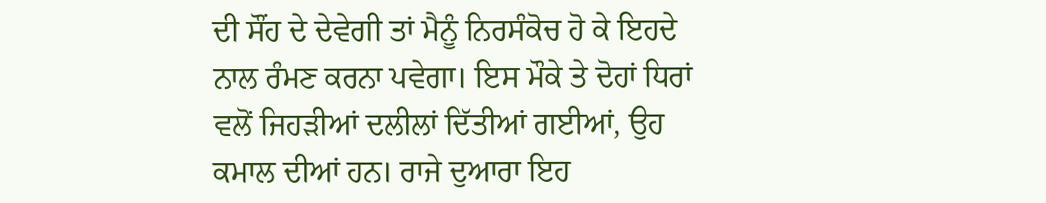ਦੀ ਸੌਂਹ ਦੇ ਦੇਵੇਗੀ ਤਾਂ ਮੈਨੂੰ ਨਿਰਸੰਕੋਚ ਹੋ ਕੇ ਇਹਦੇ ਨਾਲ ਰੰਮਣ ਕਰਨਾ ਪਵੇਗਾ। ਇਸ ਮੌਕੇ ਤੇ ਦੋਹਾਂ ਧਿਰਾਂ ਵਲੋਂ ਜਿਹੜੀਆਂ ਦਲੀਲਾਂ ਦਿੱਤੀਆਂ ਗਈਆਂ, ਉਹ ਕਮਾਲ ਦੀਆਂ ਹਨ। ਰਾਜੇ ਦੁਆਰਾ ਇਹ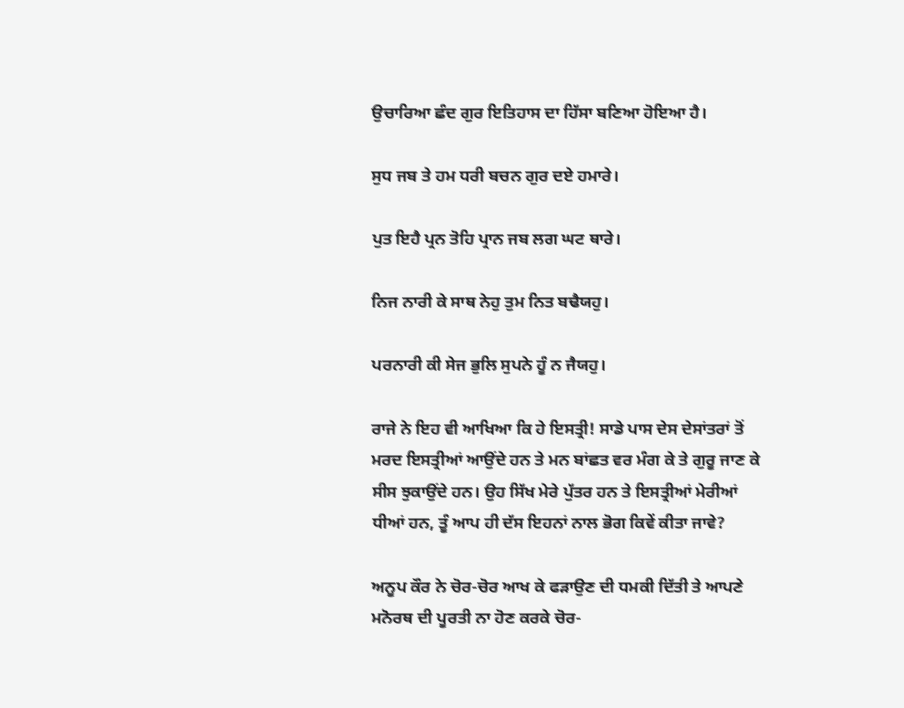ਉਚਾਰਿਆ ਛੰਦ ਗੁਰ ਇਤਿਹਾਸ ਦਾ ਹਿੱਸਾ ਬਣਿਆ ਹੋਇਆ ਹੈ।

ਸੁਧ ਜਬ ਤੇ ਹਮ ਧਰੀ ਬਚਨ ਗੁਰ ਦਏ ਹਮਾਰੇ।

ਪੁਤ ਇਹੈ ਪ੍ਰਨ ਤੋਹਿ ਪ੍ਰਾਨ ਜਬ ਲਗ ਘਟ ਥਾਰੇ।

ਨਿਜ ਨਾਰੀ ਕੇ ਸਾਥ ਨੇਹੁ ਤੁਮ ਨਿਤ ਬਢੈਯਹੁ।

ਪਰਨਾਰੀ ਕੀ ਸੇਜ ਭੁਲਿ ਸੁਪਨੇ ਹੂੰ ਨ ਜੈਯਹੁ।

ਰਾਜੇ ਨੇ ਇਹ ਵੀ ਆਖਿਆ ਕਿ ਹੇ ਇਸਤ੍ਰੀ! ਸਾਡੇ ਪਾਸ ਦੇਸ ਦੇਸਾਂਤਰਾਂ ਤੋਂ ਮਰਦ ਇਸਤ੍ਰੀਆਂ ਆਉਂਦੇ ਹਨ ਤੇ ਮਨ ਬਾਂਛਤ ਵਰ ਮੰਗ ਕੇ ਤੇ ਗੁਰੂ ਜਾਣ ਕੇ ਸੀਸ ਝੁਕਾਉਂਦੇ ਹਨ। ਉਹ ਸਿੱਖ ਮੇਰੇ ਪੁੱਤਰ ਹਨ ਤੇ ਇਸਤ੍ਰੀਆਂ ਮੇਰੀਆਂ ਧੀਆਂ ਹਨ, ਤੂੰ ਆਪ ਹੀ ਦੱਸ ਇਹਨਾਂ ਨਾਲ ਭੋਗ ਕਿਵੇਂ ਕੀਤਾ ਜਾਵੇ?

ਅਨੂਪ ਕੌਰ ਨੇ ਚੋਰ-ਚੋਰ ਆਖ ਕੇ ਫੜਾਉਣ ਦੀ ਧਮਕੀ ਦਿੱਤੀ ਤੇ ਆਪਣੇ ਮਨੋਰਥ ਦੀ ਪੂਰਤੀ ਨਾ ਹੋਣ ਕਰਕੇ ਚੋਰ-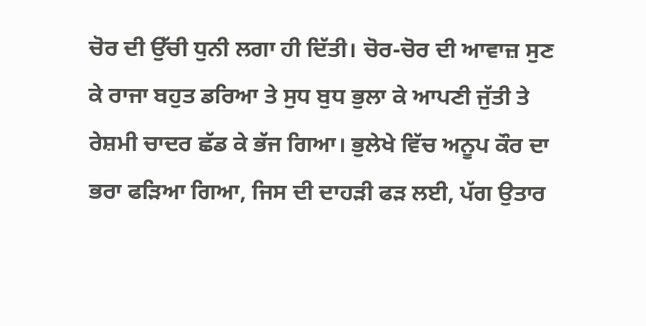ਚੋਰ ਦੀ ਉੱਚੀ ਧੁਨੀ ਲਗਾ ਹੀ ਦਿੱਤੀ। ਚੋਰ-ਚੋਰ ਦੀ ਆਵਾਜ਼ ਸੁਣ ਕੇ ਰਾਜਾ ਬਹੁਤ ਡਰਿਆ ਤੇ ਸੁਧ ਬੁਧ ਭੁਲਾ ਕੇ ਆਪਣੀ ਜੁੱਤੀ ਤੇ ਰੇਸ਼ਮੀ ਚਾਦਰ ਛੱਡ ਕੇ ਭੱਜ ਗਿਆ। ਭੁਲੇਖੇ ਵਿੱਚ ਅਨੂਪ ਕੌਰ ਦਾ ਭਰਾ ਫੜਿਆ ਗਿਆ, ਜਿਸ ਦੀ ਦਾਹੜੀ ਫੜ ਲਈ, ਪੱਗ ਉਤਾਰ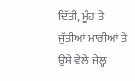ਦਿੱਤੀ, ਮੂੰਹ ਤੇ ਜੁੱਤੀਆਂ ਮਾਰੀਆਂ ਤੇ ਉਸੇ ਵੇਲੇ ਜੇਲ੍ਹ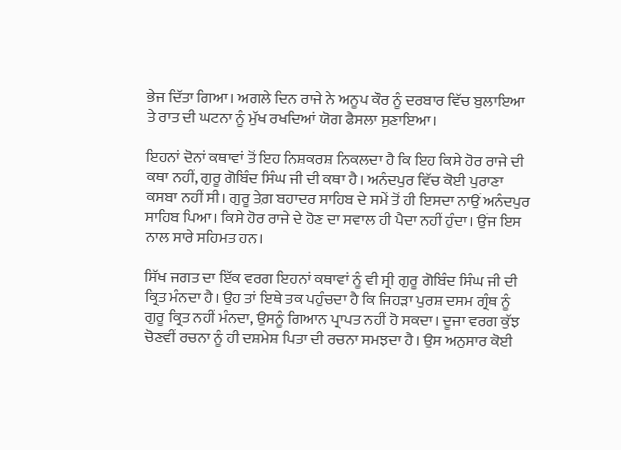ਭੇਜ ਦਿੱਤਾ ਗਿਆ। ਅਗਲੇ ਦਿਨ ਰਾਜੇ ਨੇ ਅਨੂਪ ਕੌਰ ਨੂੰ ਦਰਬਾਰ ਵਿੱਚ ਬੁਲਾਇਆ ਤੇ ਰਾਤ ਦੀ ਘਟਨਾ ਨੂੰ ਮੁੱਖ ਰਖਦਿਆਂ ਯੋਗ ਫੈਸਲਾ ਸੁਣਾਇਆ।

ਇਹਨਾਂ ਦੋਨਾਂ ਕਥਾਵਾਂ ਤੋਂ ਇਹ ਨਿਸ਼ਕਰਸ਼ ਨਿਕਲਦਾ ਹੈ ਕਿ ਇਹ ਕਿਸੇ ਹੋਰ ਰਾਜੇ ਦੀ ਕਥਾ ਨਹੀਂ, ਗੁਰੂ ਗੋਬਿੰਦ ਸਿੰਘ ਜੀ ਦੀ ਕਥਾ ਹੈ। ਅਨੰਦਪੁਰ ਵਿੱਚ ਕੋਈ ਪੁਰਾਣਾ ਕਸਬਾ ਨਹੀਂ ਸੀ। ਗੁਰੂ ਤੇਗ਼ ਬਹਾਦਰ ਸਾਹਿਬ ਦੇ ਸਮੇਂ ਤੋਂ ਹੀ ਇਸਦਾ ਨਾਉਂ ਅਨੰਦਪੁਰ ਸਾਹਿਬ ਪਿਆ। ਕਿਸੇ ਹੋਰ ਰਾਜੇ ਦੇ ਹੋਣ ਦਾ ਸਵਾਲ ਹੀ ਪੈਦਾ ਨਹੀਂ ਹੁੰਦਾ। ਉਂਜ ਇਸ ਨਾਲ ਸਾਰੇ ਸਹਿਮਤ ਹਨ।

ਸਿੱਖ ਜਗਤ ਦਾ ਇੱਕ ਵਰਗ ਇਹਨਾਂ ਕਥਾਵਾਂ ਨੂੰ ਵੀ ਸ੍ਰੀ ਗੁਰੂ ਗੋਬਿੰਦ ਸਿੰਘ ਜੀ ਦੀ ਕ੍ਰਿਤ ਮੰਨਦਾ ਹੈ। ਉਹ ਤਾਂ ਇਥੇ ਤਕ ਪਹੁੰਚਦਾ ਹੈ ਕਿ ਜਿਹੜਾ ਪੁਰਸ਼ ਦਸਮ ਗ੍ਰੰਥ ਨੂੰ ਗੁਰੂ ਕ੍ਰਿਤ ਨਹੀਂ ਮੰਨਦਾ, ਉਸਨੂੰ ਗਿਆਨ ਪ੍ਰਾਪਤ ਨਹੀਂ ਹੋ ਸਕਦਾ। ਦੂਜਾ ਵਰਗ ਕੁੱਝ ਚੋਣਵੀਂ ਰਚਨਾ ਨੂੰ ਹੀ ਦਸ਼ਮੇਸ਼ ਪਿਤਾ ਦੀ ਰਚਨਾ ਸਮਝਦਾ ਹੈ। ਉਸ ਅਨੁਸਾਰ ਕੋਈ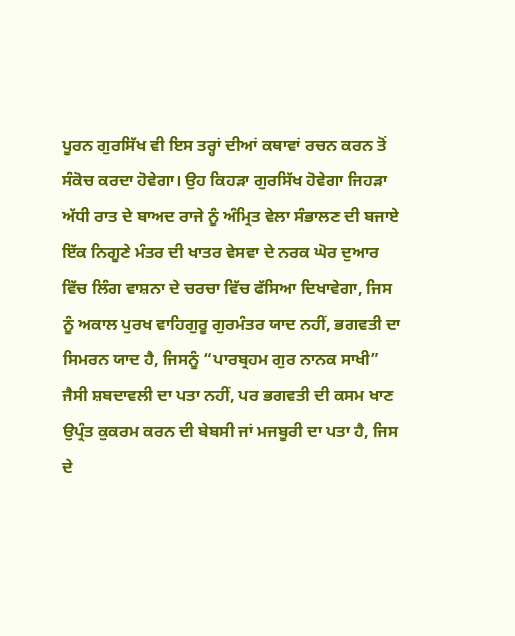ਪੂਰਨ ਗੁਰਸਿੱਖ ਵੀ ਇਸ ਤਰ੍ਹਾਂ ਦੀਆਂ ਕਥਾਵਾਂ ਰਚਨ ਕਰਨ ਤੋਂ ਸੰਕੋਚ ਕਰਦਾ ਹੋਵੇਗਾ। ਉਹ ਕਿਹੜਾ ਗੁਰਸਿੱਖ ਹੋਵੇਗਾ ਜਿਹੜਾ ਅੱਧੀ ਰਾਤ ਦੇ ਬਾਅਦ ਰਾਜੇ ਨੂੰ ਅੰਮ੍ਰਿਤ ਵੇਲਾ ਸੰਭਾਲਣ ਦੀ ਬਜਾਏ ਇੱਕ ਨਿਗੂਣੇ ਮੰਤਰ ਦੀ ਖਾਤਰ ਵੇਸਵਾ ਦੇ ਨਰਕ ਘੋਰ ਦੁਆਰ ਵਿੱਚ ਲਿੰਗ ਵਾਸ਼ਨਾ ਦੇ ਚਰਚਾ ਵਿੱਚ ਫੱਸਿਆ ਦਿਖਾਵੇਗਾ, ਜਿਸ ਨੂੰ ਅਕਾਲ ਪੁਰਖ ਵਾਹਿਗੁਰੂ ਗੁਰਮੰਤਰ ਯਾਦ ਨਹੀਂ, ਭਗਵਤੀ ਦਾ ਸਿਮਰਨ ਯਾਦ ਹੈ, ਜਿਸਨੂੰ “ਪਾਰਬ੍ਰਹਮ ਗੁਰ ਨਾਨਕ ਸਾਖੀ” ਜੈਸੀ ਸ਼ਬਦਾਵਲੀ ਦਾ ਪਤਾ ਨਹੀਂ, ਪਰ ਭਗਵਤੀ ਦੀ ਕਸਮ ਖਾਣ ਉਪ੍ਰੰਤ ਕੁਕਰਮ ਕਰਨ ਦੀ ਬੇਬਸੀ ਜਾਂ ਮਜਬੂਰੀ ਦਾ ਪਤਾ ਹੈ, ਜਿਸ ਦੇ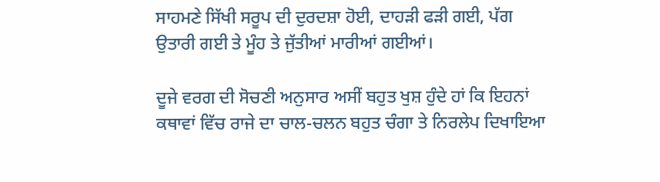ਸਾਹਮਣੇ ਸਿੱਖੀ ਸਰੂਪ ਦੀ ਦੁਰਦਸ਼ਾ ਹੋਈ, ਦਾਹੜੀ ਫੜੀ ਗਈ, ਪੱਗ ਉਤਾਰੀ ਗਈ ਤੇ ਮੂੰਹ ਤੇ ਜੁੱਤੀਆਂ ਮਾਰੀਆਂ ਗਈਆਂ।

ਦੂਜੇ ਵਰਗ ਦੀ ਸੋਚਣੀ ਅਨੁਸਾਰ ਅਸੀਂ ਬਹੁਤ ਖੁਸ਼ ਹੁੰਦੇ ਹਾਂ ਕਿ ਇਹਨਾਂ ਕਥਾਵਾਂ ਵਿੱਚ ਰਾਜੇ ਦਾ ਚਾਲ-ਚਲਨ ਬਹੁਤ ਚੰਗਾ ਤੇ ਨਿਰਲੇਪ ਦਿਖਾਇਆ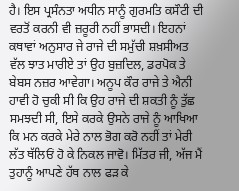ਹੈ। ਇਸ ਪ੍ਰਸੰਨਤਾ ਅਧੀਨ ਸਾਨੂੰ ਗੁਰਮਤਿ ਕਸੌਟੀ ਦੀ ਵਰਤੋਂ ਕਰਨੀ ਵੀ ਜ਼ਰੂਰੀ ਨਹੀਂ ਭਾਸਦੀ। ਇਹਨਾਂ ਕਥਾਵਾਂ ਅਨੁਸਾਰ ਜੇ ਰਾਜੇ ਦੀ ਸਮੁੱਚੀ ਸ਼ਖ਼ਸੀਅਤ ਵੱਲ ਝਾਤ ਮਾਰੀਏ ਤਾਂ ਉਹ ਬੁਜ਼ਦਿਲ, ਡਰਪੋਕ ਤੇ ਬੇਬਸ ਨਜ਼ਰ ਆਵੇਗਾ। ਅਨੂਪ ਕੌਰ ਰਾਜੇ ਤੇ ਐਨੀ ਹਾਵੀ ਹੋ ਚੁਕੀ ਸੀ ਕਿ ਉਹ ਰਾਜੇ ਦੀ ਸ਼ਕਤੀ ਨੂੰ ਤੁੱਛ ਸਮਝਦੀ ਸੀ, ਇਸੇ ਕਰਕੇ ਉਸਨੇ ਰਾਜੇ ਨੂੰ ਆਖਿਆ ਕਿ ਮਨ ਕਰਕੇ ਮੇਰੇ ਨਾਲ ਭੋਗ ਕਰੋ ਨਹੀਂ ਤਾਂ ਮੇਰੀ ਲੱਤ ਥੱਲਿਓਂ ਹੋ ਕੇ ਨਿਕਲ ਜਾਵੋ। ਮਿੱਤਰ ਜੀ, ਅੱਜ ਮੈਂ ਤੁਹਾਨੂੰ ਆਪਣੇ ਹੱਥ ਨਾਲ ਫੜ ਕੇ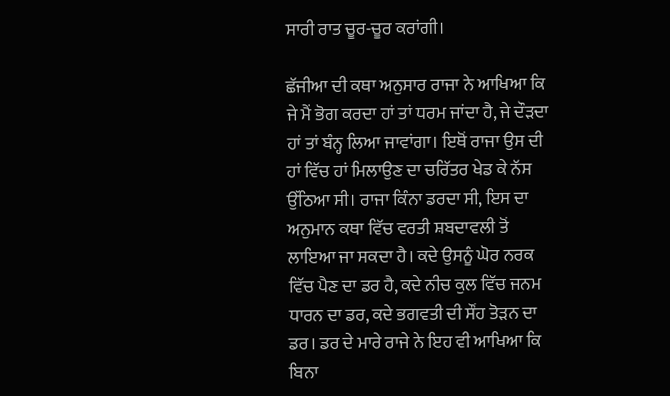ਸਾਰੀ ਰਾਤ ਚੂਰ-ਚੂਰ ਕਰਾਂਗੀ।

ਛੱਜੀਆ ਦੀ ਕਥਾ ਅਨੁਸਾਰ ਰਾਜਾ ਨੇ ਆਖਿਆ ਕਿ ਜੇ ਮੈਂ ਭੋਗ ਕਰਦਾ ਹਾਂ ਤਾਂ ਧਰਮ ਜਾਂਦਾ ਹੈ, ਜੇ ਦੌੜਦਾ ਹਾਂ ਤਾਂ ਬੰਨ੍ਹ ਲਿਆ ਜਾਵਾਂਗਾ। ਇਥੋਂ ਰਾਜਾ ਉਸ ਦੀ ਹਾਂ ਵਿੱਚ ਹਾਂ ਮਿਲਾਉਣ ਦਾ ਚਰਿੱਤਰ ਖੇਡ ਕੇ ਨੱਸ ਉੱਠਿਆ ਸੀ। ਰਾਜਾ ਕਿੰਨਾ ਡਰਦਾ ਸੀ, ਇਸ ਦਾ ਅਨੁਮਾਨ ਕਥਾ ਵਿੱਚ ਵਰਤੀ ਸ਼ਬਦਾਵਲੀ ਤੋਂ ਲਾਇਆ ਜਾ ਸਕਦਾ ਹੈ। ਕਦੇ ਉਸਨੂੰ ਘੋਰ ਨਰਕ ਵਿੱਚ ਪੈਣ ਦਾ ਡਰ ਹੈ, ਕਦੇ ਨੀਚ ਕੁਲ ਵਿੱਚ ਜਨਮ ਧਾਰਨ ਦਾ ਡਰ, ਕਦੇ ਭਗਵਤੀ ਦੀ ਸੌਂਹ ਤੋੜਨ ਦਾ ਡਰ। ਡਰ ਦੇ ਮਾਰੇ ਰਾਜੇ ਨੇ ਇਹ ਵੀ ਆਖਿਆ ਕਿ ਬਿਨਾ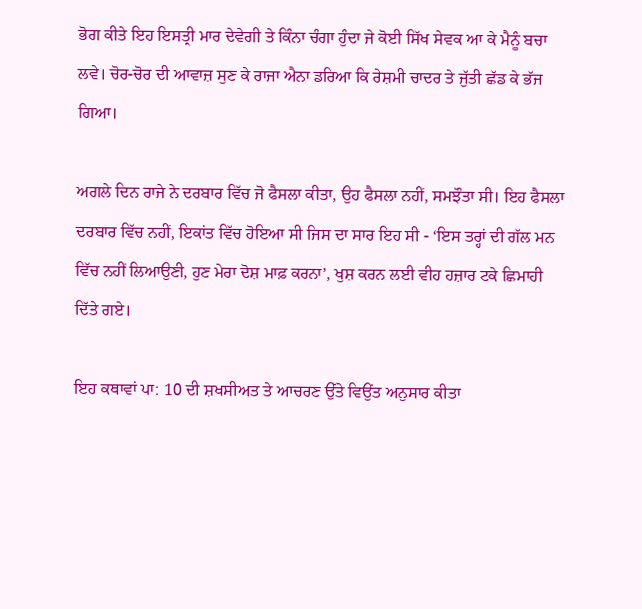ਭੋਗ ਕੀਤੇ ਇਹ ਇਸਤ੍ਰੀ ਮਾਰ ਦੇਵੇਗੀ ਤੇ ਕਿੰਨਾ ਚੰਗਾ ਹੁੰਦਾ ਜੇ ਕੋਈ ਸਿੱਖ ਸੇਵਕ ਆ ਕੇ ਮੈਨੂੰ ਬਚਾ ਲਵੇ। ਚੋਰ-ਚੋਰ ਦੀ ਆਵਾਜ਼ ਸੁਣ ਕੇ ਰਾਜਾ ਐਨਾ ਡਰਿਆ ਕਿ ਰੇਸ਼ਮੀ ਚਾਦਰ ਤੇ ਜੁੱਤੀ ਛੱਡ ਕੇ ਭੱਜ ਗਿਆ।

ਅਗਲੇ ਦਿਨ ਰਾਜੇ ਨੇ ਦਰਬਾਰ ਵਿੱਚ ਜੋ ਫੈਸਲਾ ਕੀਤਾ, ਉਹ ਫੈਸਲਾ ਨਹੀਂ, ਸਮਝੌਤਾ ਸੀ। ਇਹ ਫੈਸਲਾ ਦਰਬਾਰ ਵਿੱਚ ਨਹੀਂ, ਇਕਾਂਤ ਵਿੱਚ ਹੋਇਆ ਸੀ ਜਿਸ ਦਾ ਸਾਰ ਇਹ ਸੀ - ‘ਇਸ ਤਰ੍ਹਾਂ ਦੀ ਗੱਲ ਮਨ ਵਿੱਚ ਨਹੀਂ ਲਿਆਉਣੀ, ਹੁਣ ਮੇਰਾ ਦੋਸ਼ ਮਾਫ਼ ਕਰਨਾ’, ਖੁਸ਼ ਕਰਨ ਲਈ ਵੀਹ ਹਜ਼ਾਰ ਟਕੇ ਛਿਮਾਹੀ ਦਿੱਤੇ ਗਏ।

ਇਹ ਕਥਾਵਾਂ ਪਾ: 10 ਦੀ ਸ਼ਖਸੀਅਤ ਤੇ ਆਚਰਣ ਉੱਤੇ ਵਿਉਂਤ ਅਨੁਸਾਰ ਕੀਤਾ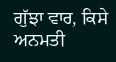ਗੁੱਝਾ ਵਾਰ, ਕਿਸੇ ਅਨਮਤੀ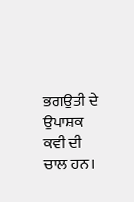ਭਗਉਤੀ ਦੇ ਉਪਾਸ਼ਕ ਕਵੀ ਦੀ ਚਾਲ ਹਨ।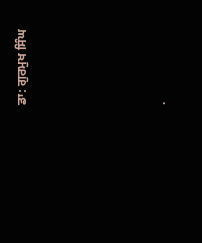ਡਾ: ਗੁਰਮੁਖ ਸਿੰਘ




.